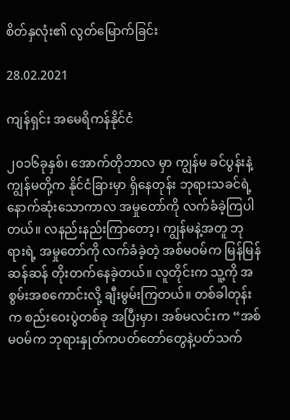စိတ်နှလုံး၏ လွတ်မြောက်ခြင်း

28.02.2021

ကျန်ရှင်း အမေရိကန်နိုင်ငံ

၂၀၁၆ခုနှစ်၊ အောက်တိုဘာလ မှာ ကျွန်မ ခင်ပွန်းနဲ့ ကျွန်မတို့က နိုင်ငံခြားမှာ ရှိနေတုန်း ဘုရားသခင်ရဲ့ နောက်ဆုံးသောကာလ အမှုတော်ကို လက်ခံခဲ့ကြပါတယ်။ လနည်းနည်းကြာတော့၊ ကျွန်မနဲ့အတူ ဘုရားရဲ့ အမှုတော်ကို လက်ခံခဲ့တဲ့ အစ်မဝမ်က မြန်မြန်ဆန်ဆန် တိုးတက်နေခဲ့တယ်။ လူတိုင်းက သူ့ကို အစွမ်းအစကောင်းလို့ ချီးမွမ်းကြတယ်။ တစ်ခါတုန်းက စည်းဝေးပွဲတစ်ခု အပြီးမှာ၊ အစ်မလင်းက “အစ်မဝမ်က ဘုရားနှုတ်ကပတ်တော်တွေနဲ့ပတ်သက်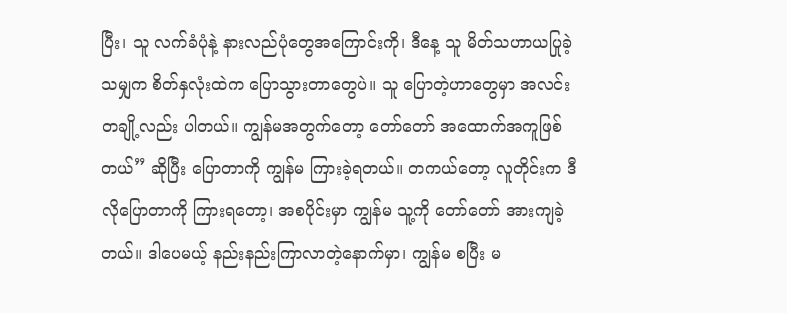ပြီး၊ သူ လက်ခံပုံနဲ့ နားလည်ပုံတွေအကြောင်းကို၊ ဒီနေ့ သူ မိတ်သဟာယပြုခဲ့သမျှက စိတ်နှလုံးထဲက ပြောသွားတာတွေပဲ။ သူ ပြောတဲ့ဟာတွေမှာ အလင်းတချို့လည်း ပါတယ်။ ကျွန်မအတွက်တော့ တော်တော် အထောက်အကူဖြစ်တယ်” ဆိုပြီး ပြောတာကို ကျွန်မ ကြားခဲ့ရတယ်။ တကယ်တော့ လူတိုင်းက ဒီလိုပြောတာကို ကြားရတော့၊ အစပိုင်းမှာ ကျွန်မ သူ့ကို တော်တော် အားကျခဲ့တယ်။ ဒါပေမယ့် နည်းနည်းကြာလာတဲ့နောက်မှာ၊ ကျွန်မ စပြီး မ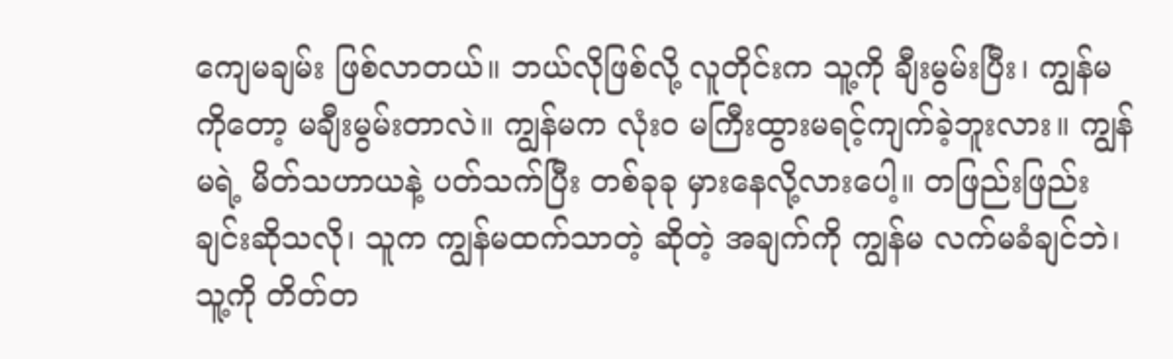ကျေမချမ်း ဖြစ်လာတယ်။ ဘယ်လိုဖြစ်လို့ လူတိုင်းက သူ့ကို ချီးမွမ်းပြီး၊ ကျွန်မကိုတော့ မချီးမွမ်းတာလဲ။ ကျွန်မက လုံးဝ မကြီးထွားမရင့်ကျက်ခဲ့ဘူးလား။ ကျွန်မရဲ့ မိတ်သဟာယနဲ့ ပတ်သက်ပြီး တစ်ခုခု မှားနေလို့လားပေါ့။ တဖြည်းဖြည်းချင်းဆိုသလို၊ သူက ကျွန်မထက်သာတဲ့ ဆိုတဲ့ အချက်ကို ကျွန်မ လက်မခံချင်ဘဲ၊ သူ့ကို တိတ်တ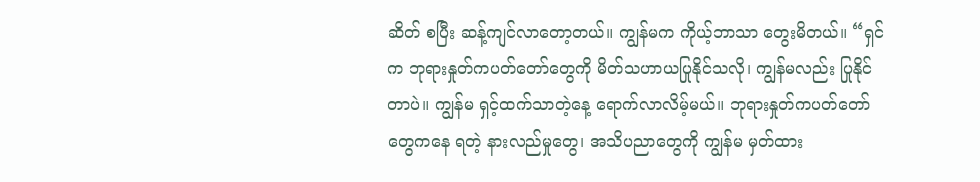ဆိတ် စပြီး ဆန့်ကျင်လာတော့တယ်။ ကျွန်မက ကိုယ့်ဘာသာ တွေးမိတယ်။ “ရှင်က ဘုရားနှုတ်ကပတ်တော်တွေကို မိတ်သဟာယပြုနိုင်သလို၊ ကျွန်မလည်း ပြုနိုင်တာပဲ။ ကျွန်မ ရှင့်ထက်သာတဲ့နေ့ ရောက်လာလိမ့်မယ်။ ဘုရားနှုတ်ကပတ်တော်တွေကနေ ရတဲ့ နားလည်မှုတွေ၊ အသိပညာတွေကို ကျွန်မ မှတ်ထား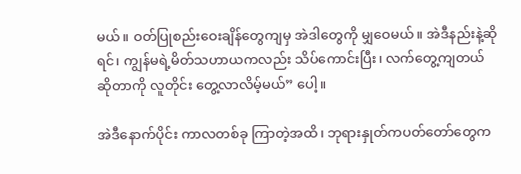မယ်။ ဝတ်ပြုစည်းဝေးချိန်တွေကျမှ အဲဒါတွေကို မျှဝေမယ်။ အဲဒီနည်းနဲ့ဆိုရင်၊ ကျွန်မရဲ့မိတ်သဟာယကလည်း သိပ်ကောင်းပြီး၊ လက်တွေ့ကျတယ်ဆိုတာကို လူတိုင်း တွေ့လာလိမ့်မယ်” ပေါ့။

အဲဒီနောက်ပိုင်း ကာလတစ်ခု ကြာတဲ့အထိ၊ ဘုရားနှုတ်ကပတ်တော်တွေက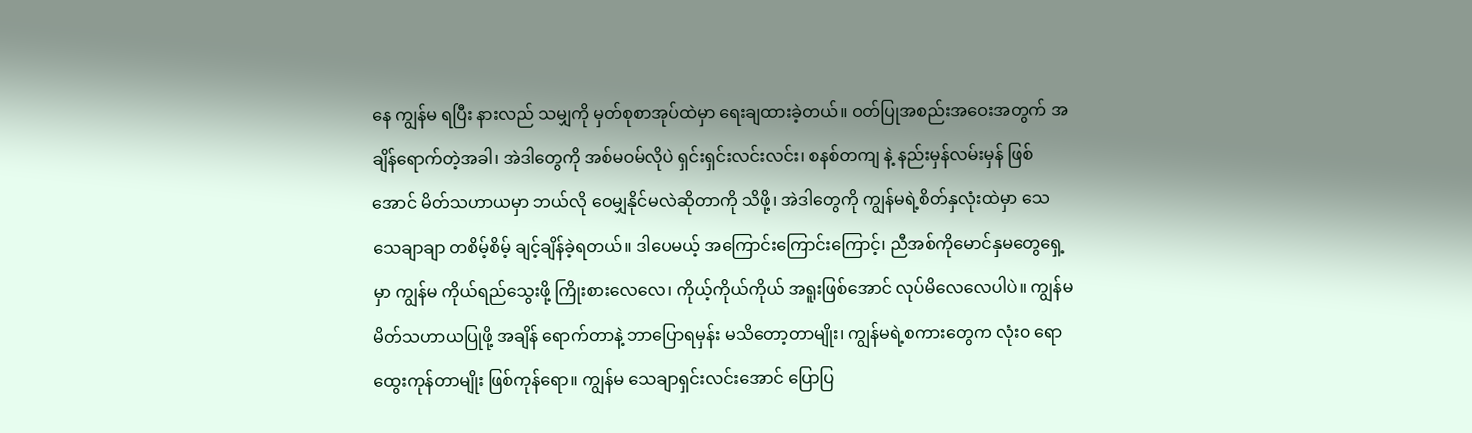နေ ကျွန်မ ရပြီး နားလည် သမျှကို မှတ်စုစာအုပ်ထဲမှာ ရေးချထားခဲ့တယ်။ ဝတ်ပြုအစည်းအဝေးအတွက် အချိန်ရောက်တဲ့အခါ၊ အဲဒါတွေကို အစ်မဝမ်လိုပဲ ရှင်းရှင်းလင်းလင်း၊ စနစ်တကျ နဲ့ နည်းမှန်လမ်းမှန် ဖြစ်အောင် မိတ်သဟာယမှာ ဘယ်လို ဝေမျှနိုင်မလဲဆိုတာကို သိဖို့၊ အဲဒါတွေကို ကျွန်မရဲ့စိတ်နှလုံးထဲမှာ သေသေချာချာ တစိမ့်စိမ့် ချင့်ချိန်ခဲ့ရတယ်။ ဒါပေမယ့် အကြောင်းကြောင်းကြောင့်၊ ညီအစ်ကိုမောင်နှမတွေရှေ့မှာ ကျွန်မ ကိုယ်ရည်သွေးဖို့ ကြိုးစားလေလေ၊ ကိုယ့်ကိုယ်ကိုယ် အရူးဖြစ်အောင် လုပ်မိလေလေပါပဲ။ ကျွန်မ မိတ်သဟာယပြုဖို့ အချိန် ရောက်တာနဲ့ ဘာပြောရမှန်း မသိတော့တာမျိုး၊ ကျွန်မရဲ့စကားတွေက လုံး၀ ရောထွေးကုန်တာမျိုး ဖြစ်ကုန်ရော။ ကျွန်မ သေချာရှင်းလင်းအောင် ပြောပြ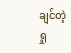ချင်တဲ့ ရှု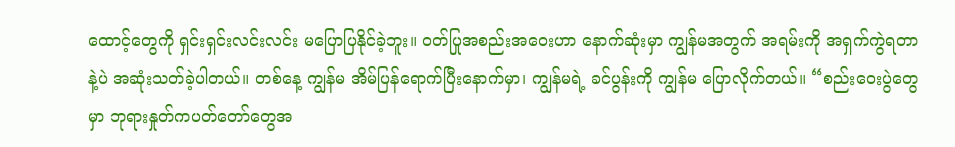ထောင့်တွေကို ရှင်းရှင်းလင်းလင်း မပြောပြနိုင်ခဲ့ဘူး။ ဝတ်ပြုအစည်းအဝေးဟာ နောက်ဆုံးမှာ ကျွန်မအတွက် အရမ်းကို အရှက်ကွဲရတာနဲ့ပဲ အဆုံးသတ်ခဲ့ပါတယ်။ တစ်နေ့ ကျွန်မ အိမ်ပြန်ရောက်ပြီးနောက်မှာ၊ ကျွန်မရဲ့ ခင်ပွန်းကို ကျွန်မ ပြောလိုက်တယ်။ “စည်းဝေးပွဲတွေမှာ ဘုရားနှုတ်ကပတ်တော်တွေအ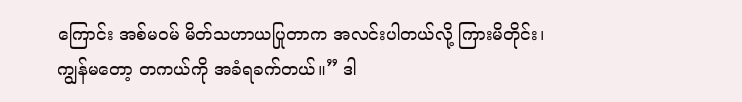ကြောင်း အစ်မဝမ် မိတ်သဟာယပြုတာက အလင်းပါတယ်လို့ ကြားမိတိုင်း၊ ကျွန်မတော့ တကယ်ကို အခံရခက်တယ်။” ဒါ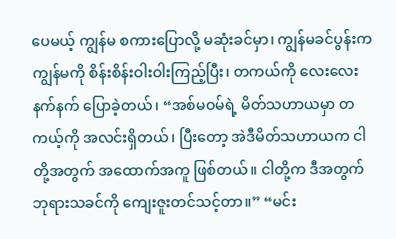ပေမယ့် ကျွန်မ စကားပြောလို့ မဆုံးခင်မှာ၊ ကျွန်မခင်ပွန်းက ကျွန်မကို စိန်းစိန်းဝါးဝါးကြည့်ပြီး၊ တကယ်ကို လေးလေးနက်နက် ပြောခဲ့တယ်၊ “အစ်မဝမ်ရဲ့ မိတ်သဟာယမှာ တကယ့်ကို အလင်းရှိတယ်၊ ပြီးတော့ အဲဒီမိတ်သဟာယက ငါတို့အတွက် အထောက်အကူ ဖြစ်တယ်။ ငါတို့က ဒီအတွက် ဘုရားသခင်ကို ကျေးဇူးတင်သင့်တာ။” “မင်း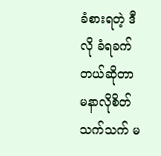ခံစားရတဲ့ ဒီလို ခံရခက်တယ်ဆိုတာ မနာလိုစိတ်သက်သက် မ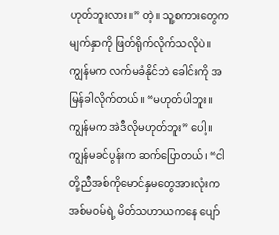ဟုတ်ဘူးလား။” တဲ့။ သူ့စကားတွေက မျက်နှာကို ဖြတ်ရိုက်လိုက်သလိုပဲ။ ကျွန်မက လက်မခံနိုင်ဘဲ ခေါင်းကို အမြန်ခါလိုက်တယ်။ “မဟုတ်ပါဘူး။ ကျွန်မက အဲဒီလိုမဟုတ်ဘူး” ပေါ့။ ကျွန်မခင်ပွန်းက ဆက်ပြောတယ်၊ “ငါတို့ညီအစ်ကိုမောင်နှမတွေအားလုံးက အစ်မဝမ်ရဲ့ မိတ်သဟာယကနေ ပျော်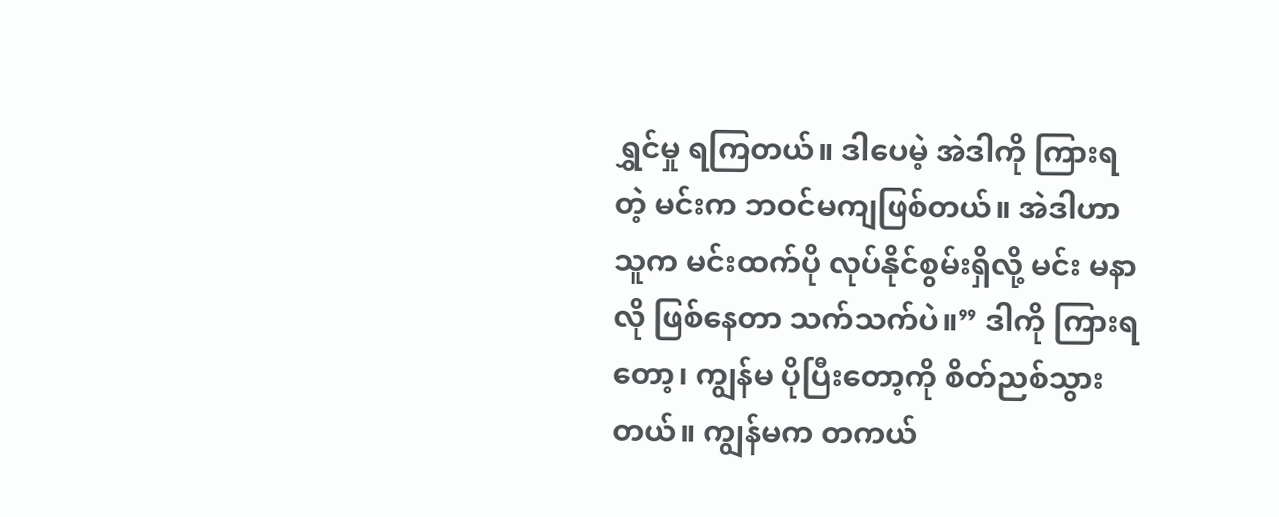ရွှင်မှု ရကြတယ်။ ဒါပေမဲ့ အဲဒါကို ကြားရတဲ့ မင်းက ဘဝင်မကျဖြစ်တယ်။ အဲဒါဟာ သူက မင်းထက်ပို လုပ်နိုင်စွမ်းရှိလို့ မင်း မနာလို ဖြစ်နေတာ သက်သက်ပဲ။” ဒါကို ကြားရတော့၊ ကျွန်မ ပိုပြီးတော့ကို စိတ်ညစ်သွားတယ်။ ကျွန်မက တကယ်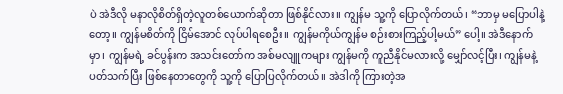ပဲ အဲဒီလို မနာလိုစိတ်ရှိတဲ့လူတစ်ယောက်ဆိုတာ ဖြစ်နိုင်လား။ ကျွန်မ သူ့ကို ပြောလိုက်တယ်၊ “ဘာမှ မပြောပါနဲ့တော့။ ကျွန်မစိတ်ကို ငြိမ်အောင် လုပ်ပါရစေဦး။ ကျွန်မကိုယ်ကျွန်မ စဉ်းစားကြည့်ပါ့မယ်” ပေါ့။ အဲဒီနောက်မှာ၊ ကျွန်မရဲ့ ခင်ပွန်းက အသင်းတော်က အစ်မလျူကများ ကျွန်မကို ကူညီနိုင်မလားလို့ မျှော်လင့်ပြီး၊ ကျွန်မနဲ့ ပတ်သက်ပြီး ဖြစ်နေတာတွေကို သူ့ကို ပြောပြလိုက်တယ်။ အဲဒါကို ကြားတဲ့အ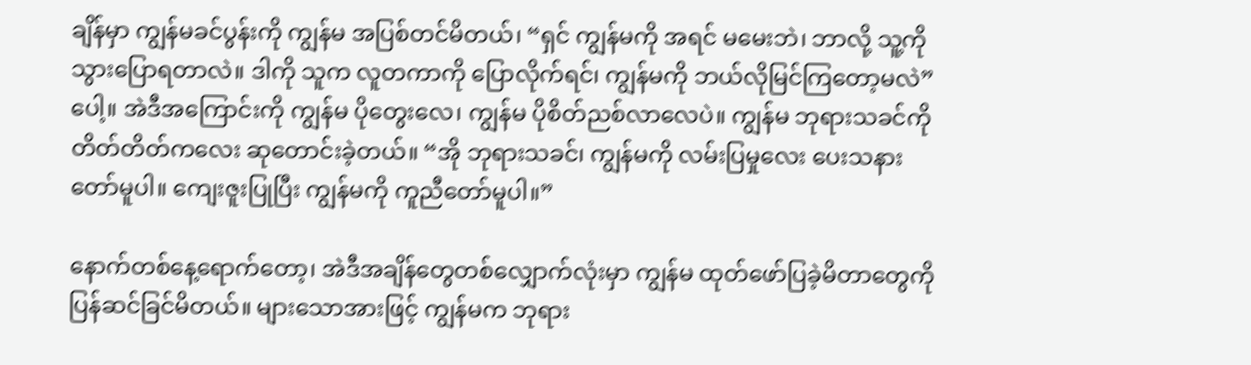ချိန်မှာ ကျွန်မခင်ပွန်းကို ကျွန်မ အပြစ်တင်မိတယ်၊ “ရှင် ကျွန်မကို အရင် မမေးဘဲ၊ ဘာလို့ သူ့ကို သွားပြောရတာလဲ။ ဒါကို သူက လူတကာကို ပြောလိုက်ရင်၊ ကျွန်မကို ဘယ်လိုမြင်ကြတော့မလဲ” ပေါ့။ အဲဒီအကြောင်းကို ကျွန်မ ပိုတွေးလေ၊ ကျွန်မ ပိုစိတ်ညစ်လာလေပဲ။ ကျွန်မ ဘုရားသခင်ကို တိတ်တိတ်ကလေး ဆုတောင်းခဲ့တယ်။ “အို ဘုရားသခင်၊ ကျွန်မကို လမ်းပြမှုလေး ပေးသနားတော်မူပါ။ ကျေးဇူးပြုပြီး ကျွန်မကို ကူညီတော်မူပါ။”

နောက်တစ်နေ့ရောက်တော့၊ အဲဒီအချိန်တွေတစ်လျှောက်လုံးမှာ ကျွန်မ ထုတ်ဖော်ပြခဲ့မိတာတွေကို ပြန်ဆင်ခြင်မိတယ်။ များသောအားဖြင့် ကျွန်မက ဘုရား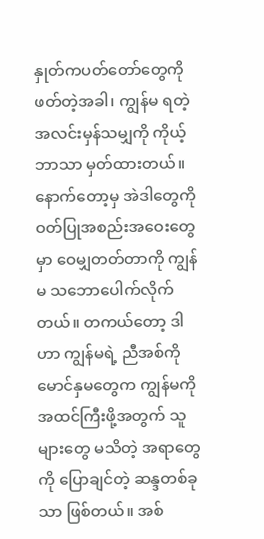နှုတ်ကပတ်တော်တွေကို ဖတ်တဲ့အခါ၊ ကျွန်မ ရတဲ့ အလင်းမှန်သမျှကို ကိုယ့်ဘာသာ မှတ်ထားတယ်။ နောက်တော့မှ အဲဒါတွေကို ဝတ်ပြုအစည်းအဝေးတွေမှာ ဝေမျှတတ်တာကို ကျွန်မ သဘောပေါက်လိုက်တယ်။ တကယ်တော့ ဒါဟာ ကျွန်မရဲ့ ညီအစ်ကိုမောင်နှမတွေက ကျွန်မကို အထင်ကြီးဖို့အတွက် သူများတွေ မသိတဲ့ အရာတွေကို ပြောချင်တဲ့ ဆန္ဒတစ်ခုသာ ဖြစ်တယ်။ အစ်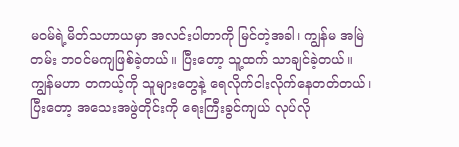မဝမ်ရဲ့မိတ်သဟာယမှာ အလင်းပါတာကို မြင်တဲ့အခါ၊ ကျွန်မ အမြဲတမ်း ဘဝင်မကျဖြစ်ခဲ့တယ်။ ပြီးတော့ သူ့ထက် သာချင်ခဲ့တယ်။ ကျွန်မဟာ တကယ့်ကို သူများတွေနဲ့ ရေလိုက်ငါးလိုက်နေတတ်တယ်၊ ပြီးတော့ အသေးအဖွဲတိုင်းကို ရေးကြီးခွင်ကျယ် လုပ်လို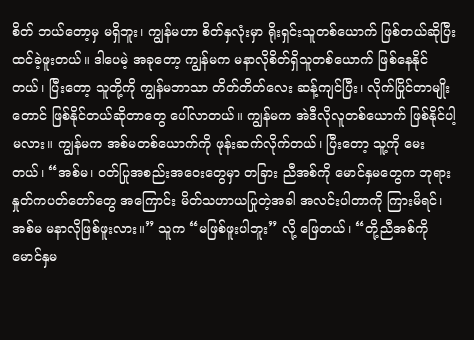စိတ် ဘယ်တော့မှ မရှိဘူး၊ ကျွန်မဟာ စိတ်နှလုံးမှာ ရိုးရှင်းသူတစ်ယောက် ဖြစ်တယ်ဆိုပြီး ထင်ခဲ့ဖူးတယ်။ ဒါပေမဲ့ အခုတော့ ကျွန်မက မနာလိုစိတ်ရှိသူတစ်ယောက် ဖြစ်နေနိုင်တယ်၊ ပြီးတော့ သူတို့ကို ကျွန်မဘာသာ တိတ်တိတ်လေး ဆန့်ကျင်ပြီး၊ လိုက်ပြိုင်တာမျိုးတောင် ဖြစ်နိုင်တယ်ဆိုတာတွေ ပေါ်လာတယ်။ ကျွန်မက အဲဒီလိုလူတစ်ယောက် ဖြစ်နိုင်ပါ့မလား။ ကျွန်မက အစ်မတစ်ယောက်ကို ဖုန်းဆက်လိုက်တယ်၊ ပြီးတော့ သူ့ကို မေးတယ်၊ “အစ်မ၊ ဝတ်ပြုအစည်းအဝေးတွေမှာ တခြား ညီအစ်ကို မောင်နှမတွေက ဘုရားနှုတ်ကပတ်တော်တွေ အကြောင်း မိတ်သဟာယပြုတဲ့အခါ အလင်းပါတာကို ကြားမိရင်၊ အစ်မ မနာလိုဖြစ်ဖူးလား။” သူက “မဖြစ်ဖူးပါဘူး” လို့ ဖြေတယ်၊ “တို့ညီအစ်ကိုမောင်နှမ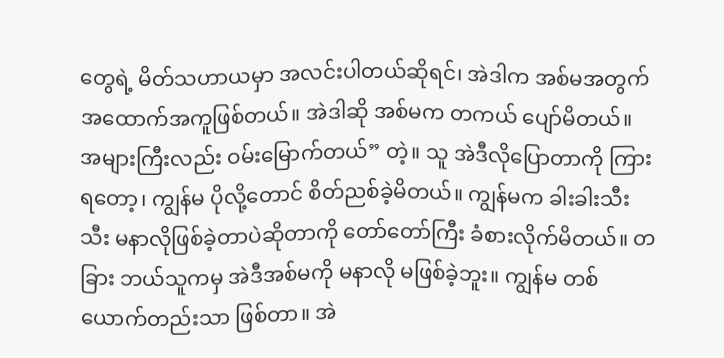တွေရဲ့ မိတ်သဟာယမှာ အလင်းပါတယ်ဆိုရင်၊ အဲဒါက အစ်မအတွက် အထောက်အကူဖြစ်တယ်။ အဲဒါဆို အစ်မက တကယ် ပျော်မိတယ်။ အများကြီးလည်း ဝမ်းမြောက်တယ်” တဲ့။ သူ အဲဒီလိုပြောတာကို ကြားရတော့၊ ကျွန်မ ပိုလို့တောင် စိတ်ညစ်ခဲ့မိတယ်။ ကျွန်မက ခါးခါးသီးသီး မနာလိုဖြစ်ခဲ့တာပဲဆိုတာကို တော်တော်ကြီး ခံစားလိုက်မိတယ်။ တခြား ဘယ်သူကမှ အဲဒီအစ်မကို မနာလို မဖြစ်ခဲ့ဘူး။ ကျွန်မ တစ်ယောက်တည်းသာ ဖြစ်တာ။ အဲ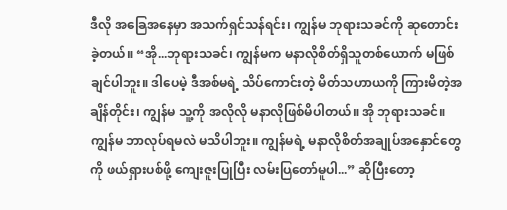ဒီလို အခြေအနေမှာ အသက်ရှင်သန်ရင်း၊ ကျွန်မ ဘုရားသခင်ကို ဆုတောင်းခဲ့တယ်။ “အို...ဘုရားသခင်၊ ကျွန်မက မနာလိုစိတ်ရှိသူတစ်ယောက် မဖြစ်ချင်ပါဘူး။ ဒါပေမဲ့ ဒီအစ်မရဲ့ သိပ်ကောင်းတဲ့ မိတ်သဟာယကို ကြားမိတဲ့အချိန်တိုင်း၊ ကျွန်မ သူ့ကို အလိုလို မနာလိုဖြစ်မိပါတယ်။ အို ဘုရားသခင်။ ကျွန်မ ဘာလုပ်ရမလဲ မသိပါဘူး။ ကျွန်မရဲ့ မနာလိုစိတ်အချုပ်အနှောင်တွေကို ဖယ်ရှားပစ်ဖို့ ကျေးဇူးပြုပြီး လမ်းပြတော်မူပါ...” ဆိုပြီးတော့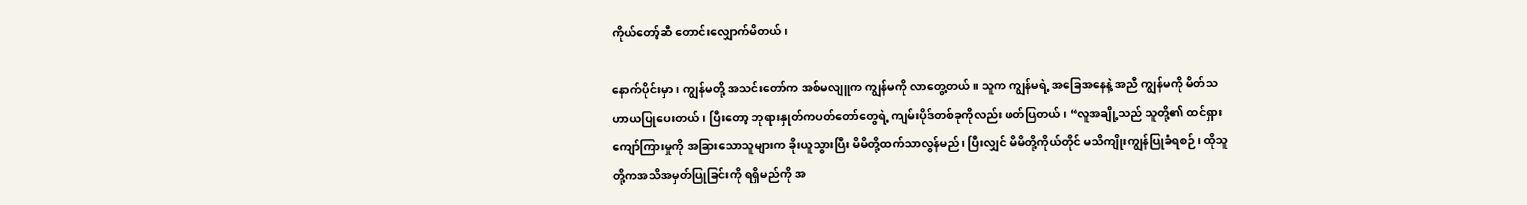ကိုယ်တော့်ဆီ တောင်းလျှောက်မိတယ်၊

နောက်ပိုင်းမှာ၊ ကျွန်မတို့ အသင်းတော်က အစ်မလျူက ကျွန်မကို လာတွေ့တယ်။ သူက ကျွန်မရဲ့ အခြေအနေနဲ့ အညီ ကျွန်မကို မိတ်သဟာယပြုပေးတယ်၊ ပြီးတော့ ဘုရားနှုတ်ကပတ်တော်တွေရဲ့ ကျမ်းပိုဒ်တစ်ခုကိုလည်း ဖတ်ပြတယ်၊ “လူအချို့သည် သူတို့၏ ထင်ရှားကျော်ကြားမှုကို အခြားသောသူများက ခိုးယူသွားပြီး မိမိတို့ထက်သာလွန်မည်၊ ပြီးလျှင် မိမိတို့ကိုယ်တိုင် မသိကျိုးကျွန်ပြုခံရစဉ်၊ ထိုသူတို့ကအသိအမှတ်ပြုခြင်းကို ရရှိမည်ကို အ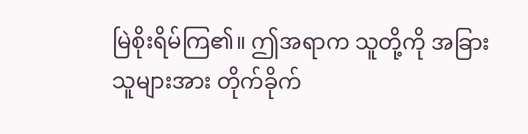မြဲစိုးရိမ်ကြ၏။ ဤအရာက သူတို့ကို အခြားသူများအား တိုက်ခိုက်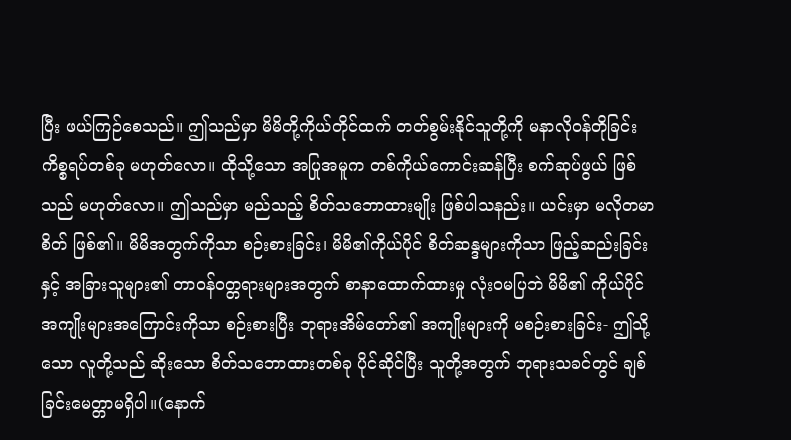ပြီး ဖယ်ကြဉ်စေသည်။ ဤသည်မှာ မိမိတို့ကိုယ်တိုင်ထက် တတ်စွမ်းနိုင်သူတို့ကို မနာလိုဝန်တိုခြင်း ကိစ္စရပ်တစ်ခု မဟုတ်လော။ ထိုသို့သော အပြုအမူက တစ်ကိုယ်ကောင်းဆန်ပြီး စက်ဆုပ်ဖွယ် ဖြစ်သည် မဟုတ်လော။ ဤသည်မှာ မည်သည့် စိတ်သဘောထားမျိုး ဖြစ်ပါသနည်း။ ယင်းမှာ မလိုတမာစိတ် ဖြစ်၏။ မိမိအတွက်ကိုသာ စဉ်းစားခြင်း၊ မိမိ၏ကိုယ်ပိုင် စိတ်ဆန္ဒများကိုသာ ဖြည့်ဆည်းခြင်းနှင့် အခြားသူများ၏ တာဝန်ဝတ္တရားများအတွက် စာနာထောက်ထားမှု လုံးဝမပြဘဲ မိမိ၏ ကိုယ်ပိုင် အကျိုးများအကြောင်းကိုသာ စဉ်းစားပြီး ဘုရားအိမ်တော်၏ အကျိုးများကို မစဉ်းစားခြင်း- ဤသို့သော လူတို့သည် ဆိုးသော စိတ်သဘောထားတစ်ခု ပိုင်ဆိုင်ပြီး သူတို့အတွက် ဘုရားသခင်တွင် ချစ်ခြင်းမေတ္တာမရှိပါ။(နောက်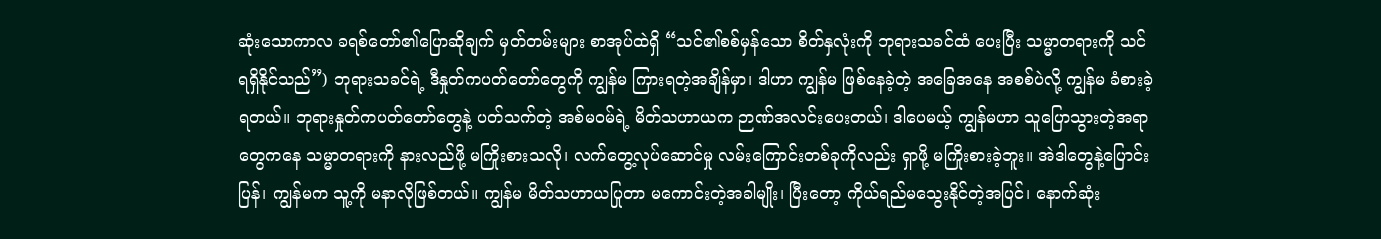ဆုံးသောကာလ ခရစ်တော်၏ပြောဆိုချက် မှတ်တမ်းများ စာအုပ်ထဲရှိ “သင်၏စစ်မှန်သော စိတ်နှလုံးကို ဘုရားသခင်ထံ ပေးပြီး သမ္မာတရားကို သင် ရရှိနိုင်သည်”) ဘုရားသခင်ရဲ့ ဒီနှုတ်ကပတ်တော်တွေကို ကျွန်မ ကြားရတဲ့အချိန်မှာ၊ ဒါဟာ ကျွန်မ ဖြစ်နေခဲ့တဲ့ အခြေအနေ အစစ်ပဲလို့ ကျွန်မ ခံစားခဲ့ရတယ်။ ဘုရားနှုတ်ကပတ်တော်တွေနဲ့ ပတ်သက်တဲ့ အစ်မဝမ်ရဲ့ မိတ်သဟာယက ဉာဏ်အလင်းပေးတယ်၊ ဒါပေမယ့် ကျွန်မဟာ သူပြောသွားတဲ့အရာတွေကနေ သမ္မာတရားကို နားလည်ဖို့ မကြိုးစားသလို၊ လက်တွေ့လုပ်ဆောင်မှု လမ်းကြောင်းတစ်ခုကိုလည်း ရှာဖို့ မကြိုးစားခဲ့ဘူး။ အဲဒါတွေနဲ့ပြောင်းပြန်၊ ကျွန်မက သူ့ကို မနာလိုဖြစ်တယ်။ ကျွန်မ မိတ်သဟာယပြုတာ မကောင်းတဲ့အခါမျိုး၊ ပြီးတော့ ကိုယ်ရည်မသွေးနိုင်တဲ့အပြင်၊ နောက်ဆုံး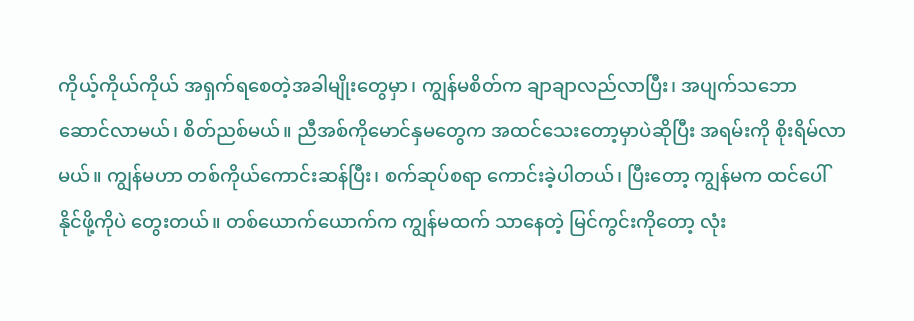ကိုယ့်ကိုယ်ကိုယ် အရှက်ရစေတဲ့အခါမျိုးတွေမှာ၊ ကျွန်မစိတ်က ချာချာလည်လာပြီး၊ အပျက်သဘောဆောင်လာမယ်၊ စိတ်ညစ်မယ်။ ညီအစ်ကိုမောင်နှမတွေက အထင်သေးတော့မှာပဲဆိုပြီး အရမ်းကို စိုးရိမ်လာမယ်။ ကျွန်မဟာ တစ်ကိုယ်ကောင်းဆန်ပြီး၊ စက်ဆုပ်စရာ ကောင်းခဲ့ပါတယ်၊ ပြီးတော့ ကျွန်မက ထင်ပေါ်နိုင်ဖို့ကိုပဲ တွေးတယ်။ တစ်ယောက်ယောက်က ကျွန်မထက် သာနေတဲ့ မြင်ကွင်းကိုတော့ လုံး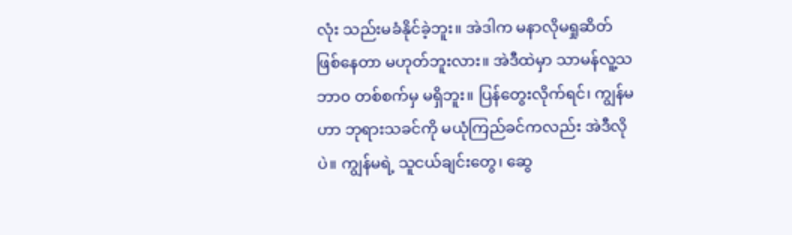လုံး သည်းမခံနိုင်ခဲ့ဘူး။ အဲဒါက မနာလိုမရှုဆိတ် ဖြစ်နေတာ မဟုတ်ဘူးလား။ အဲဒီထဲမှာ သာမန်လူ့သဘာ၀ တစ်စက်မှ မရှိဘူး။ ပြန်တွေးလိုက်ရင်၊ ကျွန်မဟာ ဘုရားသခင်ကို မယုံကြည်ခင်ကလည်း အဲဒီလိုပဲ။ ကျွန်မရဲ့ သူငယ်ချင်းတွေ၊ ဆွေ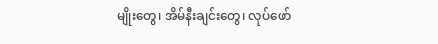မျိုးတွေ၊ အိမ်နီးချင်းတွေ၊ လုပ်ဖော်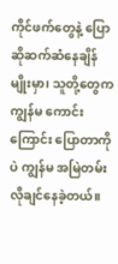ကိုင်ဖက်တွေနဲ့ ပြောဆိုဆက်ဆံနေချိန်မျိုးမှာ၊ သူတို့တွေက ကျွန်မ ကောင်းကြောင်း ပြောတာကိုပဲ ကျွန်မ အမြဲတမ်း လိုချင်နေခဲ့တယ်။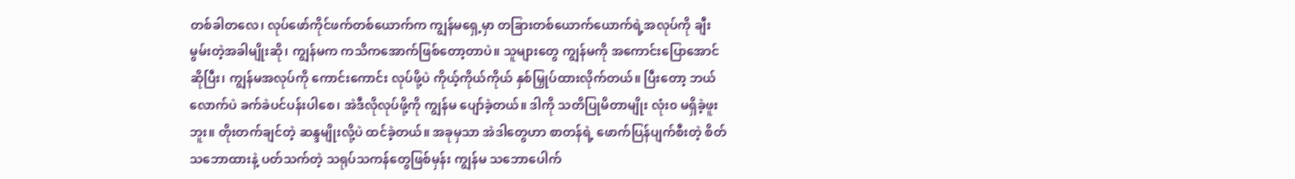တစ်ခါတလေ၊ လုပ်ဖော်ကိုင်ဖက်တစ်ယောက်က ကျွန်မရှေ့မှာ တခြားတစ်ယောက်ယောက်ရဲ့အလုပ်ကို ချီးမွမ်းတဲ့အခါမျိုးဆို၊ ကျွန်မက ကသိကအောက်ဖြစ်တော့တာပဲ။ သူများတွေ ကျွန်မကို အကောင်းပြောအောင်ဆိုပြီး၊ ကျွန်မအလုပ်ကို ကောင်းကောင်း လုပ်ဖို့ပဲ ကိုယ့်ကိုယ်ကိုယ် နှစ်မြှုပ်ထားလိုက်တယ်။ ပြီးတော့ ဘယ်လောက်ပဲ ခက်ခဲပင်ပန်းပါစေ၊ အဲဒီလိုလုပ်ဖို့ကို ကျွန်မ ပျော်ခဲ့တယ်။ ဒါကို သတိပြုမိတာမျိုး လုံး၀ မရှိခဲ့ဖူးဘူး။ တိုးတက်ချင်တဲ့ ဆန္ဒမျိုးလို့ပဲ ထင်ခဲ့တယ်။ အခုမှသာ အဲဒါတွေဟာ စာတန်ရဲ့ ဖောက်ပြန်ပျက်စီးတဲ့ စိတ်သဘောထားနဲ့ ပတ်သက်တဲ့ သရုပ်သကန်တွေဖြစ်မှန်း ကျွန်မ သဘောပေါက်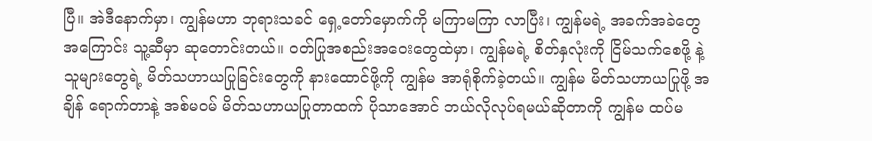ပြီ။ အဲဒီနောက်မှာ၊ ကျွန်မဟာ ဘုရားသခင် ရှေ့တော်မှောက်ကို မကြာမကြာ လာပြီး၊ ကျွန်မရဲ့ အခက်အခဲတွေ အကြောင်း သူ့ဆီမှာ ဆုတောင်းတယ်။ ဝတ်ပြုအစည်းအဝေးတွေထဲမှာ၊ ကျွန်မရဲ့ စိတ်နှလုံးကို ငြိမ်သက်စေဖို့ နဲ့ သူများတွေရဲ့ မိတ်သဟာယပြုခြင်းတွေကို နားထောင်ဖို့ကို ကျွန်မ အာရုံစိုက်ခဲ့တယ်။ ကျွန်မ မိတ်သဟာယပြုဖို့ အချိန် ရောက်တာနဲ့ အစ်မဝမ် မိတ်သဟာယပြုတာထက် ပိုသာအောင် ဘယ်လိုလုပ်ရမယ်ဆိုတာကို ကျွန်မ ထပ်မ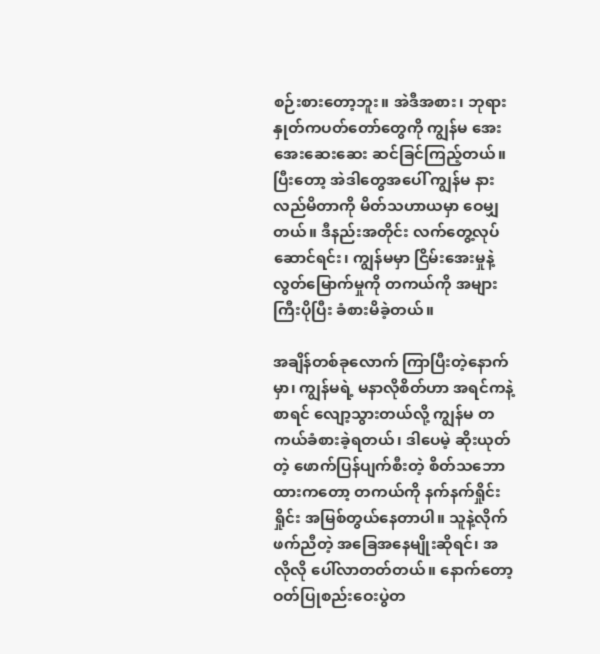စဉ်းစားတော့ဘူး။ အဲဒီအစား၊ ဘုရားနှုတ်ကပတ်တော်တွေကို ကျွန်မ အေးအေးဆေးဆေး ဆင်ခြင်ကြည့်တယ်။ ပြီးတော့ အဲဒါတွေအပေါ် ကျွန်မ နားလည်မိတာကို မိတ်သဟာယမှာ ဝေမျှတယ်။ ဒီနည်းအတိုင်း လက်တွေ့လုပ်ဆောင်ရင်း၊ ကျွန်မမှာ ငြိမ်းအေးမှုနဲ့ လွတ်မြောက်မှုကို တကယ်ကို အများကြီးပိုပြီး ခံစားမိခဲ့တယ်။

အချိန်တစ်ခုလောက် ကြာပြီးတဲ့နောက်မှာ၊ ကျွန်မရဲ့ မနာလိုစိတ်ဟာ အရင်ကနဲ့စာရင် လျော့သွားတယ်လို့ ကျွန်မ တကယ်ခံစားခဲ့ရတယ်၊ ဒါပေမဲ့ ဆိုးယုတ်တဲ့ ဖောက်ပြန်ပျက်စီးတဲ့ စိတ်သဘောထားကတော့ တကယ်ကို နက်နက်ရှိုင်းရှိုင်း အမြစ်တွယ်နေတာပါ။ သူနဲ့လိုက်ဖက်ညီတဲ့ အခြေအနေမျိုးဆိုရင်၊ အလိုလို ပေါ်လာတတ်တယ်။ နောက်တော့ ဝတ်ပြုစည်းဝေးပွဲတ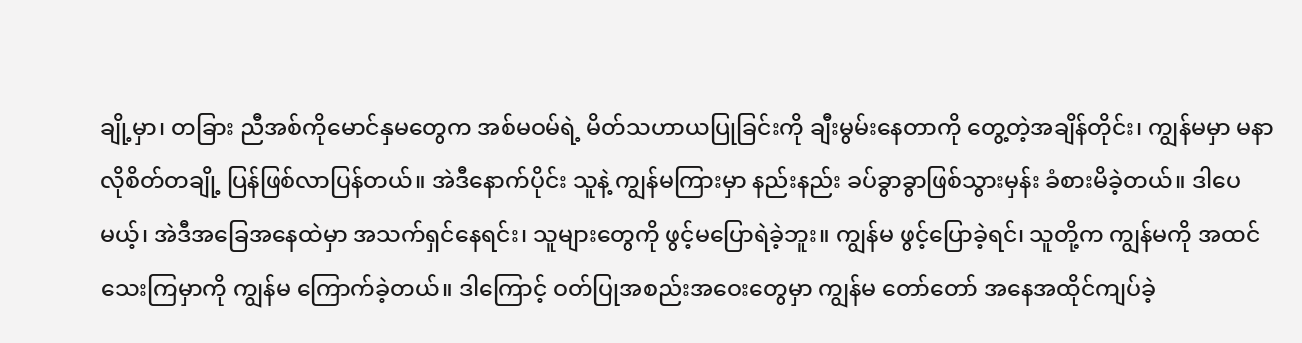ချို့မှာ၊ တခြား ညီအစ်ကိုမောင်နှမတွေက အစ်မဝမ်ရဲ့ မိတ်သဟာယပြုခြင်းကို ချီးမွမ်းနေတာကို တွေ့တဲ့အချိန်တိုင်း၊ ကျွန်မမှာ မနာလိုစိတ်တချို့ ပြန်ဖြစ်လာပြန်တယ်။ အဲဒီနောက်ပိုင်း သူနဲ့ ကျွန်မကြားမှာ နည်းနည်း ခပ်ခွာခွာဖြစ်သွားမှန်း ခံစားမိခဲ့တယ်။ ဒါပေမယ့်၊ အဲဒီအခြေအနေထဲမှာ အသက်ရှင်နေရင်း၊ သူများတွေကို ဖွင့်မပြောရဲခဲ့ဘူး။ ကျွန်မ ဖွင့်ပြောခဲ့ရင်၊ သူတို့က ကျွန်မကို အထင်သေးကြမှာကို ကျွန်မ ကြောက်ခဲ့တယ်။ ဒါကြောင့် ဝတ်ပြုအစည်းအဝေးတွေမှာ ကျွန်မ တော်တော် အနေအထိုင်ကျပ်ခဲ့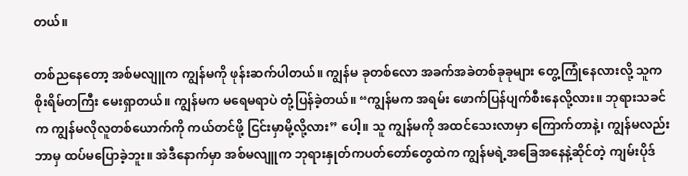တယ်။

တစ်ညနေတော့ အစ်မလျူက ကျွန်မကို ဖုန်းဆက်ပါတယ်။ ကျွန်မ ခုတစ်လော အခက်အခဲတစ်ခုခုများ တွေ့ကြုံနေလားလို့ သူက စိုးရိမ်တကြီး မေးရှာတယ်။ ကျွန်မက မရေမရာပဲ တုံ့ပြန်ခဲ့တယ်။ “ကျွန်မက အရမ်း ဖောက်ပြန်ပျက်စီးနေလို့လား။ ဘုရားသခင်က ကျွန်မလိုလူတစ်ယောက်ကို ကယ်တင်ဖို့ ငြင်းမှာမို့လို့လား” ပေါ့။ သူ ကျွန်မကို အထင်သေးလာမှာ ကြောက်တာနဲ့၊ ကျွန်မလည်း ဘာမှ ထပ်မပြောခဲ့ဘူး။ အဲဒီနောက်မှာ အစ်မလျူက ဘုရားနှုတ်ကပတ်တော်တွေထဲက ကျွန်မရဲ့အခြေအနေနဲ့ဆိုင်တဲ့ ကျမ်းပိုဒ်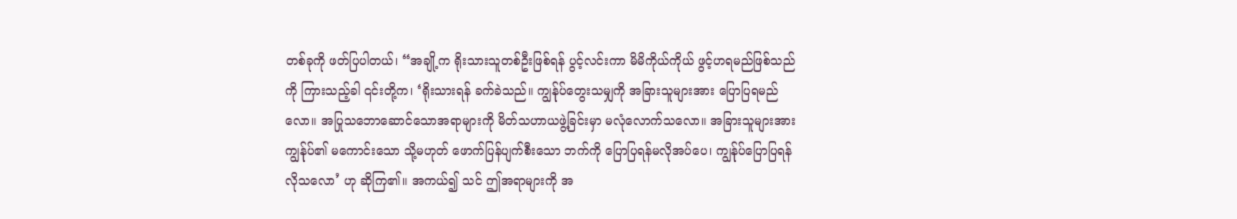တစ်ခုကို ဖတ်ပြပါတယ်၊ “အချို့က ရိုးသားသူတစ်ဦးဖြစ်ရန် ပွင့်လင်းကာ မိမိကိုယ်ကိုယ် ဖွင့်ဟရမည်ဖြစ်သည်ကို ကြားသည့်ခါ ၎င်းတို့က၊ ‘ရိုးသားရန် ခက်ခဲသည်။ ကျွန်ုပ်တွေးသမျှကို အခြားသူများအား ပြောပြရမည်လော။ အပြုသဘောဆောင်သောအရာများကို မိတ်သဟာယဖွဲ့ခြင်းမှာ မလုံလောက်သလော။ အခြားသူများအား ကျွန်ုပ်၏ မကောင်းသော သို့မဟုတ် ဖောက်ပြန်ပျက်စီးသော ဘက်ကို ပြောပြရန်မလိုအပ်ပေ၊ ကျွန်ုပ်ပြောပြရန်လိုသလော’ ဟု ဆိုကြ၏။ အကယ်၍ သင် ဤအရာများကို အ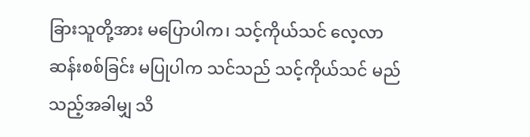ခြားသူတို့အား မပြောပါက၊ သင့်ကိုယ်သင် လေ့လာဆန်းစစ်ခြင်း မပြုပါက သင်သည် သင့်ကိုယ်သင် မည်သည့်အခါမျှ သိ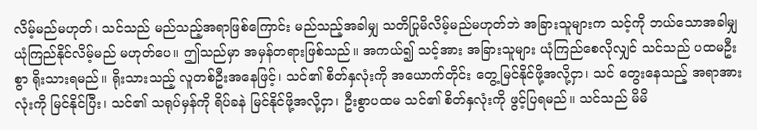လိမ့်မည်မဟုတ်၊ သင်သည် မည်သည့်အရာဖြစ်ကြောင်း မည်သည့်အခါမျှ သတိပြုမိလိမ့်မည်မဟုတ်ဘဲ အခြားသူများက သင့်ကို ဘယ်သောအခါမျှ ယုံကြည်နိုင်လိမ့်မည် မဟုတ်ပေ။ ဤသည်မှာ အမှန်တရားဖြစ်သည်။ အကယ်၍ သင့်အား အခြားသူများ ယုံကြည်စေလိုလျှင် သင်သည် ပထမဦးစွာ ရိုးသားရမည်။ ရိုးသားသည့် လူတစ်ဦးအနေဖြင့်၊ သင်၏ စိတ်နှလုံးကို အယောက်တိုင်း တွေ့မြင်နိုင်ဖို့အလို့ငှာ၊ သင် တွေးနေသည့် အရာအားလုံးကို မြင်နိုင်ပြီး၊ သင်၏ သရုပ်မှန်ကို ရိပ်ခနဲ မြင်နိုင်ဖို့အလို့ငှာ၊ ဦးစွာပထမ သင်၏ စိတ်နှလုံးကို ဖွင့်ပြရမည်။ သင်သည် မိမိ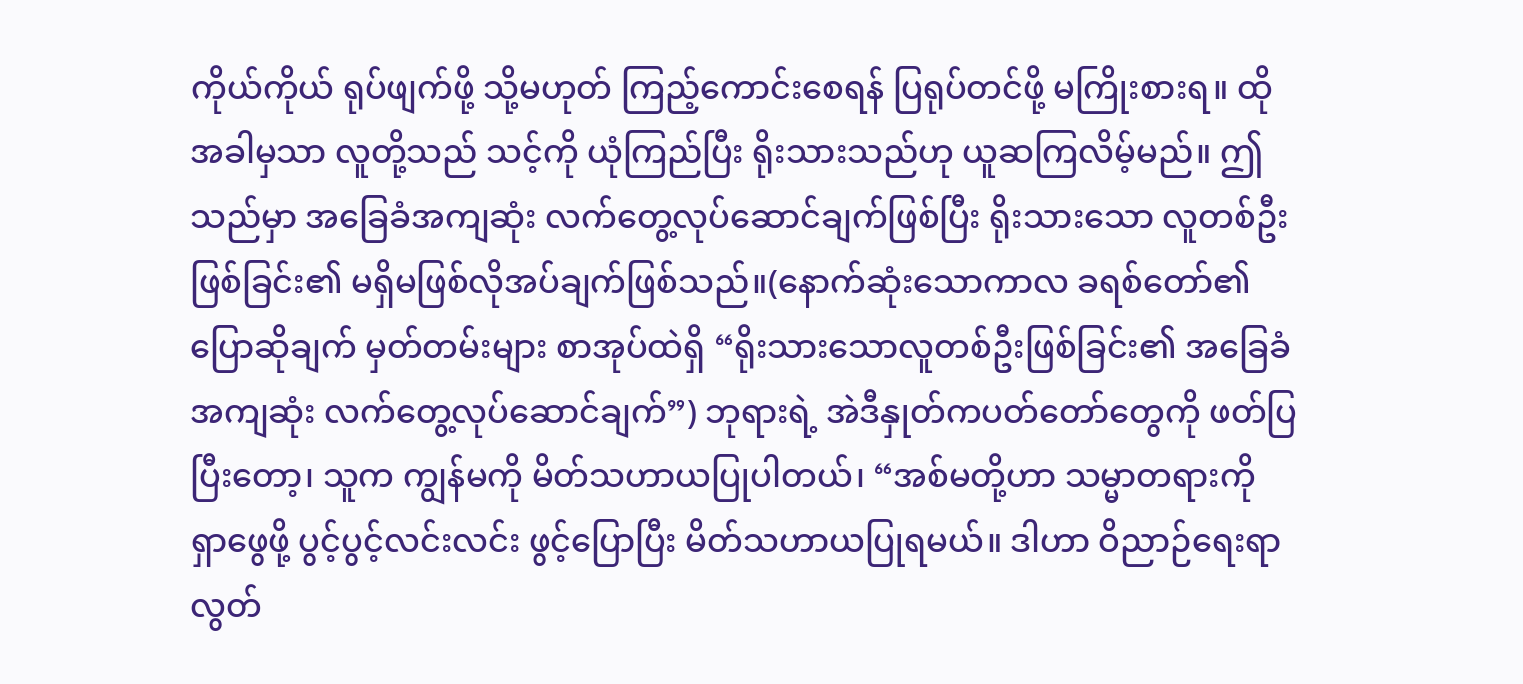ကိုယ်ကိုယ် ရုပ်ဖျက်ဖို့ သို့မဟုတ် ကြည့်ကောင်းစေရန် ပြရုပ်တင်ဖို့ မကြိုးစားရ။ ထိုအခါမှသာ လူတို့သည် သင့်ကို ယုံကြည်ပြီး ရိုးသားသည်ဟု ယူဆကြလိမ့်မည်။ ဤသည်မှာ အခြေခံအကျဆုံး လက်တွေ့လုပ်ဆောင်ချက်ဖြစ်ပြီး ရိုးသားသော လူတစ်ဦးဖြစ်ခြင်း၏ မရှိမဖြစ်လိုအပ်ချက်ဖြစ်သည်။(နောက်ဆုံးသောကာလ ခရစ်တော်၏ပြောဆိုချက် မှတ်တမ်းများ စာအုပ်ထဲရှိ “ရိုးသားသောလူတစ်ဦးဖြစ်ခြင်း၏ အခြေခံအကျဆုံး လက်တွေ့လုပ်ဆောင်ချက်”) ဘုရားရဲ့ အဲဒီနှုတ်ကပတ်တော်တွေကို ဖတ်ပြပြီးတော့၊ သူက ကျွန်မကို မိတ်သဟာယပြုပါတယ်၊ “အစ်မတို့ဟာ သမ္မာတရားကို ရှာဖွေဖို့ ပွင့်ပွင့်လင်းလင်း ဖွင့်ပြောပြီး မိတ်သဟာယပြုရမယ်။ ဒါဟာ ဝိညာဉ်ရေးရာ လွတ်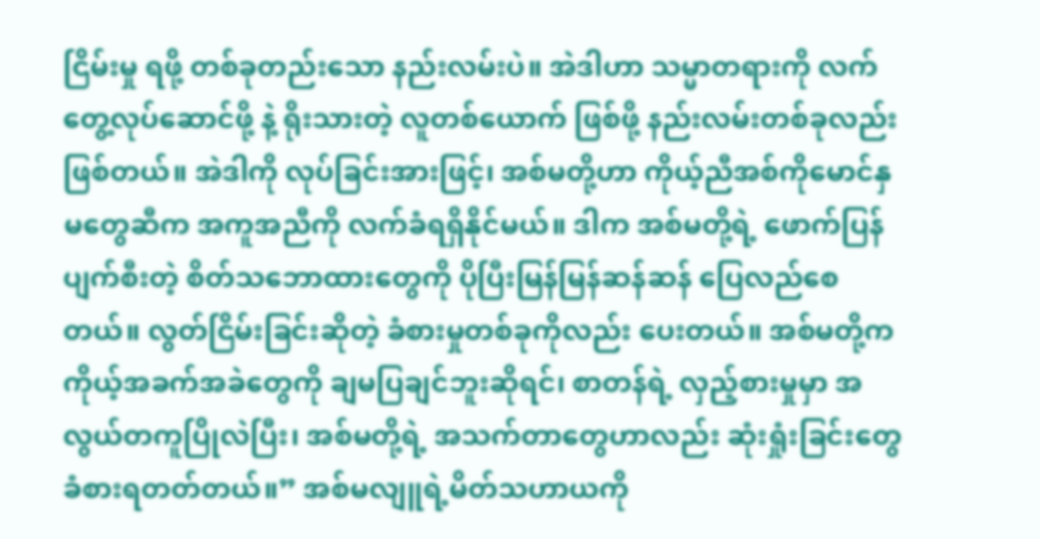ငြိမ်းမှု ရဖို့ တစ်ခုတည်းသော နည်းလမ်းပဲ။ အဲဒါဟာ သမ္မာတရားကို လက်တွေ့လုပ်ဆောင်ဖို့ နဲ့ ရိုးသားတဲ့ လူတစ်ယောက် ဖြစ်ဖို့ နည်းလမ်းတစ်ခုလည်း ဖြစ်တယ်။ အဲဒါကို လုပ်ခြင်းအားဖြင့်၊ အစ်မတို့ဟာ ကိုယ့်ညီအစ်ကိုမောင်နှမတွေဆီက အကူအညီကို လက်ခံရရှိနိုင်မယ်။ ဒါက အစ်မတို့ရဲ့ ဖောက်ပြန်ပျက်စီးတဲ့ စိတ်သဘောထားတွေကို ပိုပြီးမြန်မြန်ဆန်ဆန် ပြေလည်စေတယ်။ လွတ်ငြိမ်းခြင်းဆိုတဲ့ ခံစားမှုတစ်ခုကိုလည်း ပေးတယ်။ အစ်မတို့က ကိုယ့်အခက်အခဲတွေကို ချမပြချင်ဘူးဆိုရင်၊ စာတန်ရဲ့ လှည့်စားမှုမှာ အလွယ်တကူပြိုလဲပြီး၊ အစ်မတို့ရဲ့ အသက်တာတွေဟာလည်း ဆုံးရှုံးခြင်းတွေ ခံစားရတတ်တယ်။” အစ်မလျူရဲ့မိတ်သဟာယကို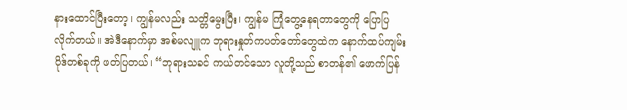နားထောင်ပြီးတော့၊ ကျွန်မလည်း သတ္တိမွေးပြီး၊ ကျွန်မ ကြုံတွေ့နေရတာတွေကို ပြောပြလိုက်တယ်။ အဲဒီနောက်မှာ အစ်မလျူက ဘုရားနှုတ်ကပတ်တော်တွေထဲက နောက်ထပ်ကျမ်းပိုဒ်တစ်ခုကို ဖတ်ပြတယ်၊ “ဘုရားသခင် ကယ်တင်သော လူတို့သည် စာတန်၏ ဖောက်ပြန်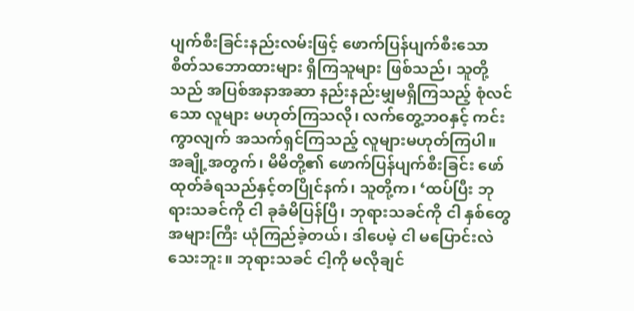ပျက်စီးခြင်းနည်းလမ်းဖြင့် ဖောက်ပြန်ပျက်စီးသော စိတ်သဘောထားများ ရှိကြသူများ ဖြစ်သည်၊ သူတို့သည် အပြစ်အနာအဆာ နည်းနည်းမျှမရှိကြသည့် စုံလင်သော လူများ မဟုတ်ကြသလို၊ လက်တွေ့ဘဝနှင့် ကင်းကွာလျက် အသက်ရှင်ကြသည့် လူများမဟုတ်ကြပါ။ အချို့အတွက်၊ မိမိတို့၏ ဖောက်ပြန်ပျက်စီးခြင်း ဖော်ထုတ်ခံရသည်နှင့်တပြိုင်နက်၊ သူတို့က၊ ‘ထပ်ပြီး ဘုရားသခင်ကို ငါ ခုခံမိပြန်ပြီ၊ ဘုရားသခင်ကို ငါ နှစ်တွေအများကြီး ယုံကြည်ခဲ့တယ်၊ ဒါပေမဲ့ ငါ မပြောင်းလဲသေးဘူး။ ဘုရားသခင် ငါ့ကို မလိုချင်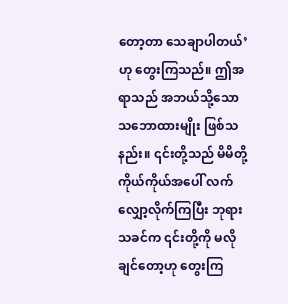တော့တာ သေချာပါတယ်’ ဟု တွေးကြသည်။ ဤအရာသည် အဘယ်သို့သော သဘောထားမျိုး ဖြစ်သနည်း။ ၎င်းတို့သည် မိမိတို့ကိုယ်ကိုယ်အပေါ် လက်လျှော့လိုက်ကြပြီး ဘုရားသခင်က ၎င်းတို့ကို မလိုချင်တော့ဟု တွေးကြ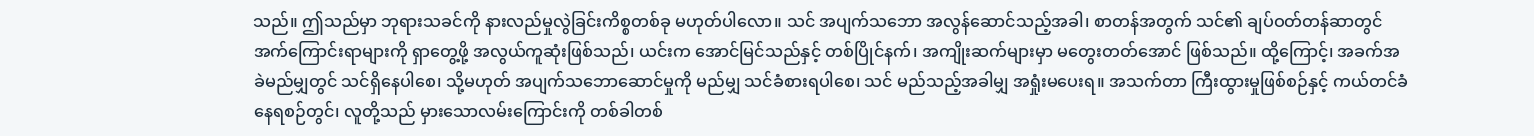သည်။ ဤသည်မှာ ဘုရားသခင်ကို နားလည်မှုလွဲခြင်းကိစ္စတစ်ခု မဟုတ်ပါလော။ သင် အပျက်သဘော အလွန်ဆောင်သည့်အခါ၊ စာတန်အတွက် သင်၏ ချပ်ဝတ်တန်ဆာတွင် အက်ကြောင်းရာများကို ရှာတွေ့ဖို့ အလွယ်ကူဆုံးဖြစ်သည်၊ ယင်းက အောင်မြင်သည်နှင့် တစ်ပြိုင်နက်၊ အကျိုးဆက်များမှာ မတွေးတတ်အောင် ဖြစ်သည်။ ထို့ကြောင့်၊ အခက်အခဲမည်မျှတွင် သင်ရှိနေပါစေ၊ သို့မဟုတ် အပျက်သဘောဆောင်မှုကို မည်မျှ သင်ခံစားရပါစေ၊ သင် မည်သည့်အခါမျှ အရှုံးမပေးရ။ အသက်တာ ကြီးထွားမှုဖြစ်စဉ်နှင့် ကယ်တင်ခံနေရစဉ်တွင်၊ လူတို့သည် မှားသောလမ်းကြောင်းကို တစ်ခါတစ်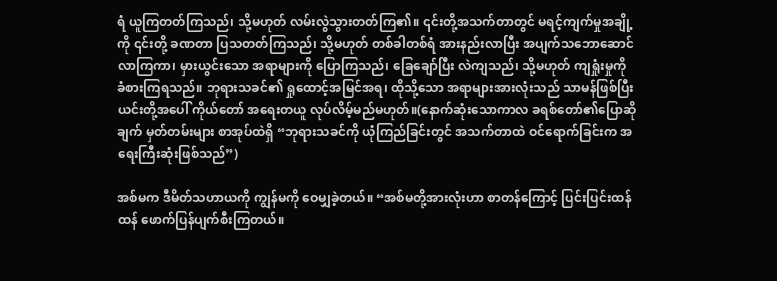ရံ ယူကြတတ်ကြသည်၊ သို့မဟုတ် လမ်းလွဲသွားတတ်ကြ၏။ ၎င်းတို့အသက်တာတွင် မရင့်ကျက်မှုအချို့ကို ၎င်းတို့ ခဏတာ ပြသတတ်ကြသည်၊ သို့မဟုတ် တစ်ခါတစ်ရံ အားနည်းလာပြီး အပျက်သဘောဆောင်လာကြကာ၊ မှားယွင်းသော အရာများကို ပြောကြသည်၊ ခြေချော်ပြီး လဲကျသည်၊ သို့မဟုတ် ကျရှုံးမှုကို ခံစားကြရသည်။ ဘုရားသခင်၏ ရှုထောင့်အမြင်အရ၊ ထိုသို့သော အရာများအားလုံးသည် သာမန်ဖြစ်ပြီး ယင်းတို့အပေါ် ကိုယ်တော် အရေးတယူ လုပ်လိမ့်မည်မဟုတ်။(နောက်ဆုံးသောကာလ ခရစ်တော်၏ပြောဆိုချက် မှတ်တမ်းများ စာအုပ်ထဲရှိ “ဘုရားသခင်ကို ယုံကြည်ခြင်းတွင် အသက်တာထဲ ဝင်ရောက်ခြင်းက အရေးကြီးဆုံးဖြစ်သည်”)

အစ်မက ဒီမိတ်သဟာယကို ကျွန်မကို ဝေမျှခဲ့တယ်။ “အစ်မတို့အားလုံးဟာ စာတန်ကြောင့် ပြင်းပြင်းထန်ထန် ဖောက်ပြန်ပျက်စီးကြတယ်။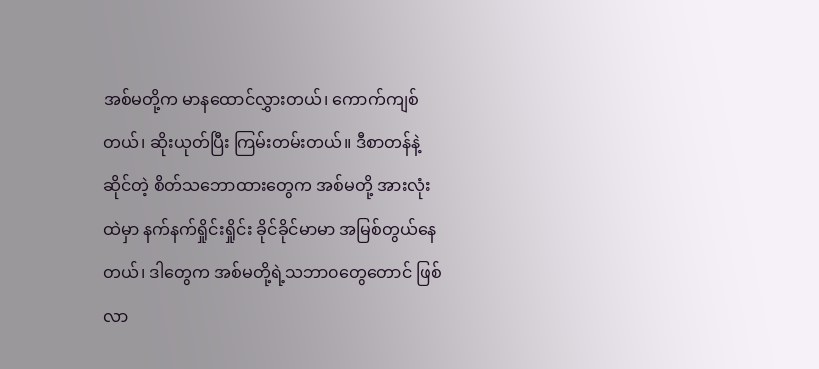အစ်မတို့က မာနထောင်လွှားတယ်၊ ကောက်ကျစ်တယ်၊ ဆိုးယုတ်ပြီး ကြမ်းတမ်းတယ်။ ဒီစာတန်နဲ့ ဆိုင်တဲ့ စိတ်သဘောထားတွေက အစ်မတို့ အားလုံးထဲမှာ နက်နက်ရှိုင်းရှိုင်း ခိုင်ခိုင်မာမာ အမြစ်တွယ်နေတယ်၊ ဒါတွေက အစ်မတို့ရဲ့သဘာ၀တွေတောင် ဖြစ်လာ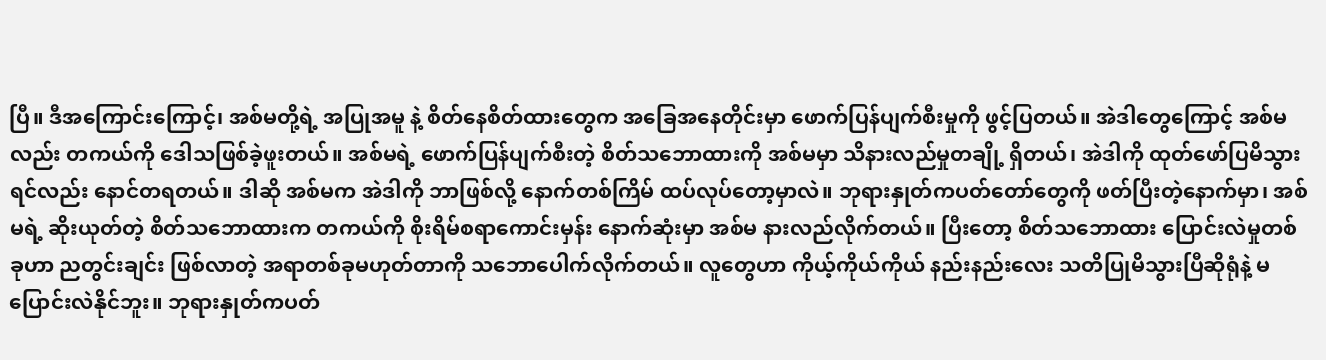ပြီ။ ဒီအကြောင်းကြောင့်၊ အစ်မတို့ရဲ့ အပြုအမူ နဲ့ စိတ်နေစိတ်ထားတွေက အခြေအနေတိုင်းမှာ ဖောက်ပြန်ပျက်စီးမှုကို ဖွင့်ပြတယ်။ အဲဒါတွေကြောင့် အစ်မလည်း တကယ်ကို ဒေါသဖြစ်ခဲ့ဖူးတယ်။ အစ်မရဲ့ ဖောက်ပြန်ပျက်စီးတဲ့ စိတ်သဘောထားကို အစ်မမှာ သိနားလည်မှုတချို့ ရှိတယ်၊ အဲဒါကို ထုတ်ဖော်ပြမိသွားရင်လည်း နောင်တရတယ်။ ဒါဆို အစ်မက အဲဒါကို ဘာဖြစ်လို့ နောက်တစ်ကြိမ် ထပ်လုပ်တော့မှာလဲ။ ဘုရားနှုတ်ကပတ်တော်တွေကို ဖတ်ပြီးတဲ့နောက်မှာ၊ အစ်မရဲ့ ဆိုးယုတ်တဲ့ စိတ်သဘောထားက တကယ်ကို စိုးရိမ်စရာကောင်းမှန်း နောက်ဆုံးမှာ အစ်မ နားလည်လိုက်တယ်။ ပြီးတော့ စိတ်သဘောထား ပြောင်းလဲမှုတစ်ခုဟာ ညတွင်းချင်း ဖြစ်လာတဲ့ အရာတစ်ခုမဟုတ်တာကို သဘောပေါက်လိုက်တယ်။ လူတွေဟာ ကိုယ့်ကိုယ်ကိုယ် နည်းနည်းလေး သတိပြုမိသွားပြီဆိုရုံနဲ့ မပြောင်းလဲနိုင်ဘူး။ ဘုရားနှုတ်ကပတ်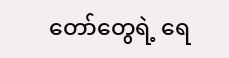တော်တွေရဲ့ ရေ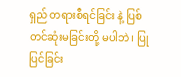ရှည် တရားစီရင်ခြင်း နဲ့ ပြစ်တင်ဆုံးမခြင်းတို့ မပါဘဲ၊ ပြုပြင်ခြင်း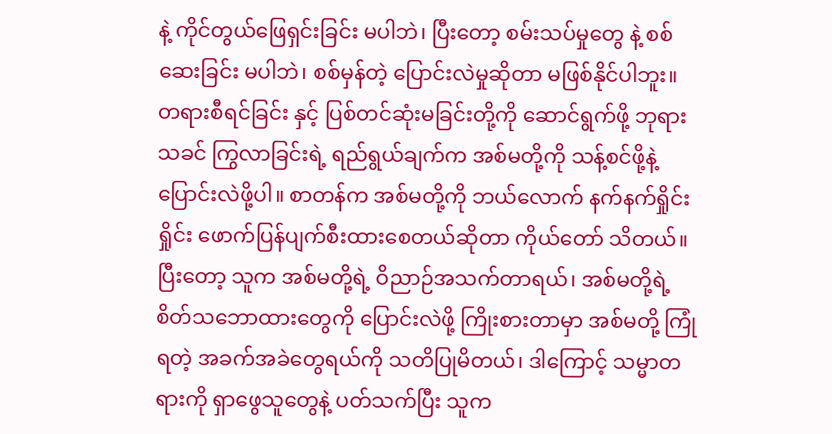နဲ့ ကိုင်တွယ်ဖြေရှင်းခြင်း မပါဘဲ၊ ပြီးတော့ စမ်းသပ်မှုတွေ နဲ့ စစ်ဆေးခြင်း မပါဘဲ၊ စစ်မှန်တဲ့ ပြောင်းလဲမှုဆိုတာ မဖြစ်နိုင်ပါဘူး။ တရားစီရင်ခြင်း နှင့် ပြစ်တင်ဆုံးမခြင်းတို့ကို ဆောင်ရွက်ဖို့ ဘုရားသခင် ကြွလာခြင်းရဲ့ ရည်ရွယ်ချက်က အစ်မတို့ကို သန့်စင်ဖို့နဲ့ ပြောင်းလဲဖို့ပါ။ စာတန်က အစ်မတို့ကို ဘယ်လောက် နက်နက်ရှိုင်းရှိုင်း ဖောက်ပြန်ပျက်စီးထားစေတယ်ဆိုတာ ကိုယ်တော် သိတယ်။ ပြီးတော့ သူက အစ်မတို့ရဲ့ ဝိညာဉ်အသက်တာရယ်၊ အစ်မတို့ရဲ့ စိတ်သဘောထားတွေကို ပြောင်းလဲဖို့ ကြိုးစားတာမှာ အစ်မတို့ ကြုံရတဲ့ အခက်အခဲတွေရယ်ကို သတိပြုမိတယ်၊ ဒါကြောင့် သမ္မာတရားကို ရှာဖွေသူတွေနဲ့ ပတ်သက်ပြီး သူက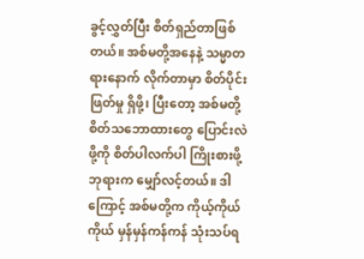ခွင့်လွှတ်ပြီး စိတ်ရှည်တာဖြစ်တယ်။ အစ်မတို့အနေနဲ့ သမ္မာတရားနောက် လိုက်တာမှာ စိတ်ပိုင်းဖြတ်မှု ရှိဖို့၊ ပြီးတော့ အစ်မတို့စိတ်သဘောထားတွေ ပြောင်းလဲဖို့ကို စိတ်ပါလက်ပါ ကြိုးစားဖို့ ဘုရားက မျှော်လင့်တယ်။ ဒါကြောင့် အစ်မတို့က ကိုယ့်ကိုယ်ကိုယ် မှန်မှန်ကန်ကန် သုံးသပ်ရ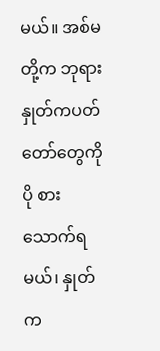မယ်။ အစ်မတို့က ဘုရားနှုတ်ကပတ်တော်တွေကို ပို စားသောက်ရမယ်၊ နှုတ်က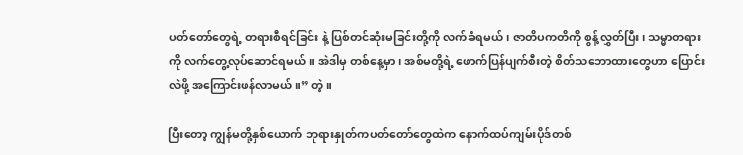ပတ်တော်တွေရဲ့ တရားစီရင်ခြင်း နဲ့ ပြစ်တင်ဆုံးမခြင်းတို့ကို လက်ခံရမယ်၊ ဇာတိပကတိကို စွန့်လွှတ်ပြီး၊ သမ္မာတရားကို လက်တွေ့လုပ်ဆောင်ရမယ်။ အဲဒါမှ တစ်နေ့မှာ၊ အစ်မတို့ရဲ့ ဖောက်ပြန်ပျက်စီးတဲ့ စိတ်သဘောထားတွေဟာ ပြောင်းလဲဖို့ အကြောင်းဖန်လာမယ်။” တဲ့။

ပြီးတော့ ကျွန်မတို့နှစ်ယောက် ဘုရားနှုတ်ကပတ်တော်တွေထဲက နောက်ထပ်ကျမ်းပိုဒ်တစ်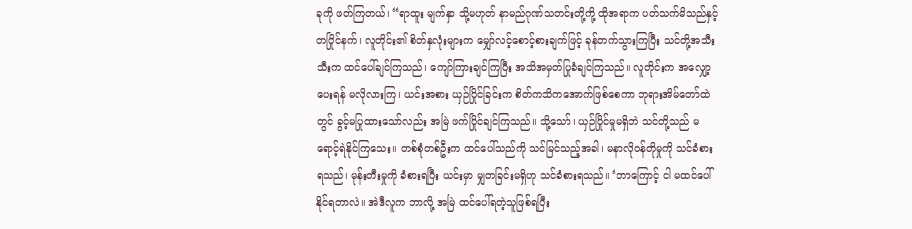ခုကို ဖတ်ကြတယ်၊ “ရာထူး မျက်နှာ သို့မဟုတ် နာမည်ဂုဏ်သတင်းတို့ကို့ ထိုအရာက ပတ်သက်မိသည်နှင့်တပြိုင်နက်၊ လူတိုင်း၏ စိတ်နှလုံးများက မျှော်လင့်စောင့်စားချက်ဖြင့် ခုန်တက်သွားကြပြီး သင်တို့အသီးသီးက ထင်ပေါ်ချင်ကြသည်၊ ကျော်ကြားချင်ကြပြီး အသိအမှတ်ပြုခံချင်ကြသည်။ လူတိုင်းက အလျှော့ပေးရန် မလိုလားကြ၊ ယင်းအစား ယှဉ်ပြိုင်ခြင်းက စိတ်ကသိကအောက်ဖြစ်စေကာ ဘုရားအိမ်တော်ထဲတွင် ခွင့်မပြုထားသော်လည်း အမြဲ ဖက်ပြိုင်ချင်ကြသည်။ သို့သော်၊ ယှဉ်ပြိုင်မှုမရှိဘဲ သင်တို့သည် မရောင့်ရဲနိုင်ကြသေး။ တစ်စုံတစ်ဦးက ထင်ပေါ်သည်ကို သင်မြင်သည့်အခါ၊ မနာလိုဝန်တိုမှုကို သင်ခံစားရသည်၊ မုန်းတီးမှုကို ခံစားရပြီး ယင်းမှာ မျှတခြင်းမရှိဟု သင်ခံစားရသည်။ ‘ဘာကြောင့် ငါ မထင်ပေါ်နိုင်ရတာလဲ။ အဲဒီလူက ဘာလို့ အမြဲ ထင်ပေါ်ရတဲ့သူဖြစ်ရပြီး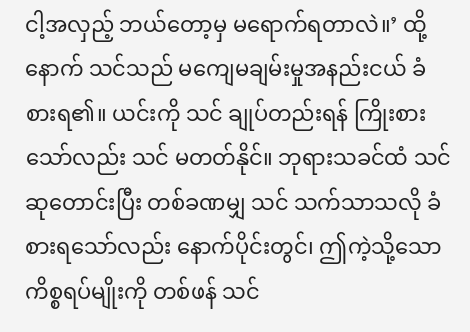ငါ့အလှည့် ဘယ်တော့မှ မရောက်ရတာလဲ။’ ထို့နောက် သင်သည် မကျေမချမ်းမှုအနည်းငယ် ခံစားရ၏။ ယင်းကို သင် ချုပ်တည်းရန် ကြိုးစားသော်လည်း သင် မတတ်နိုင်။ ဘုရားသခင်ထံ သင် ဆုတောင်းပြီး တစ်ခဏမျှ သင် သက်သာသလို ခံစားရသော်လည်း နောက်ပိုင်းတွင်၊ ဤကဲ့သို့သော ကိစ္စရပ်မျိုးကို တစ်ဖန် သင်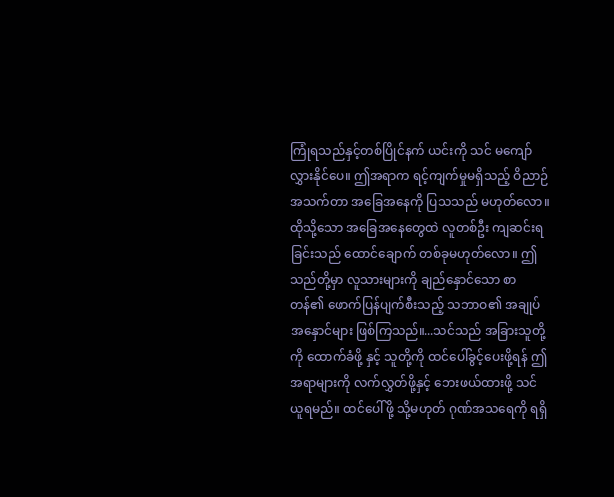ကြုံရသည်နှင့်တစ်ပြိုင်နက် ယင်းကို သင် မကျော်လွှားနိုင်ပေ။ ဤအရာက ရင့်ကျက်မှုမရှိသည့် ဝိညာဉ်အသက်တာ အခြေအနေကို ပြသသည် မဟုတ်လော။ ထိုသို့သော အခြေအနေတွေထဲ လူတစ်ဦး ကျဆင်းရခြင်းသည် ထောင်ချောက် တစ်ခုမဟုတ်လော။ ဤသည်တို့မှာ လူသားများကို ချည်နှောင်သော စာတန်၏ ဖောက်ပြန်ပျက်စီးသည့် သဘာဝ၏ အချုပ်အနှောင်များ ဖြစ်ကြသည်။...သင်သည် အခြားသူတို့ကို ထောက်ခံဖို့ နှင့် သူတို့ကို ထင်ပေါ်ခွင့်ပေးဖို့ရန် ဤအရာများကို လက်လွှတ်ဖို့နှင့် ဘေးဖယ်ထားဖို့ သင်ယူရမည်။ ထင်ပေါ်ဖို့ သို့မဟုတ် ဂုဏ်အသရေကို ရရှိ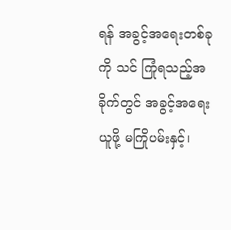ရန် အခွင့်အရေးတစ်ခုကို သင် ကြုံရသည့်အခိုက်တွင် အခွင့်အရေးယူဖို့ မကြိုပမ်းနှင့်၊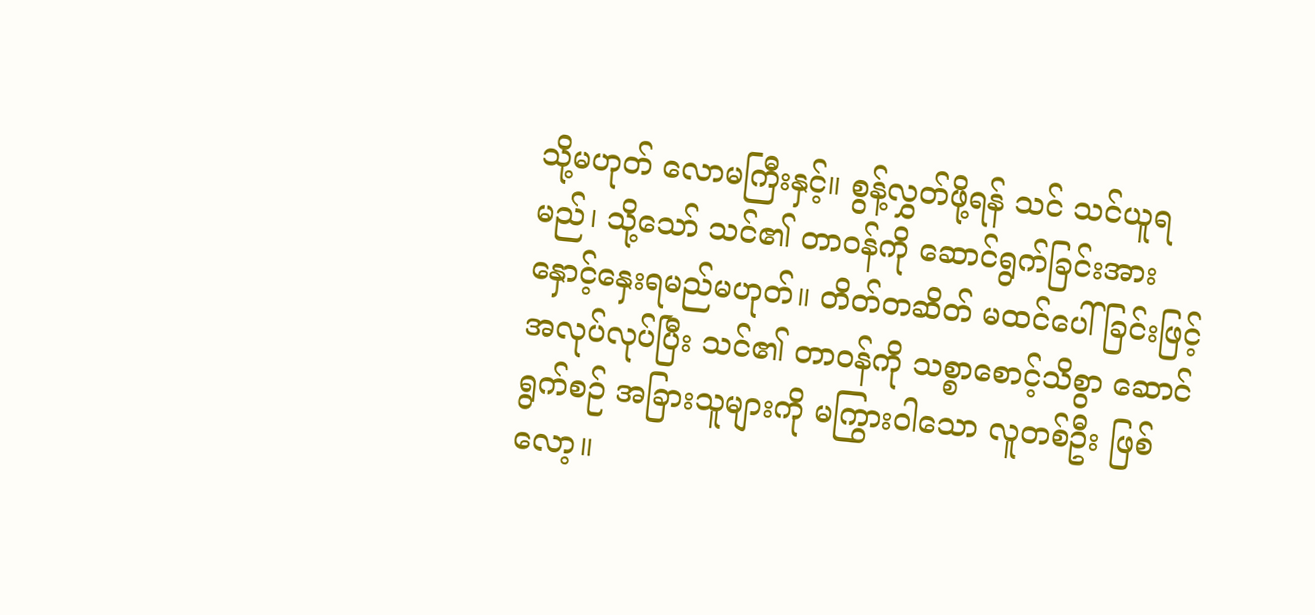သို့မဟုတ် လောမကြီးနှင့်။ စွန့်လွှတ်ဖို့ရန် သင် သင်ယူရမည်၊ သို့သော် သင်၏ တာဝန်ကို ဆောင်ရွက်ခြင်းအား နှောင့်နှေးရမည်မဟုတ်။ တိတ်တဆိတ် မထင်ပေါ်ခြင်းဖြင့် အလုပ်လုပ်ပြီး သင်၏ တာဝန်ကို သစ္စာစောင့်သိစွာ ဆောင်ရွက်စဉ် အခြားသူများကို မကြွားဝါသော လူတစ်ဦး ဖြစ်လော့။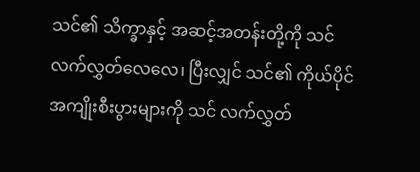သင်၏ သိက္ခာနှင့် အဆင့်အတန်းတို့ကို သင် လက်လွှတ်လေလေ၊ ပြီးလျှင် သင်၏ ကိုယ်ပိုင် အကျိုးစီးပွားများကို သင် လက်လွှတ်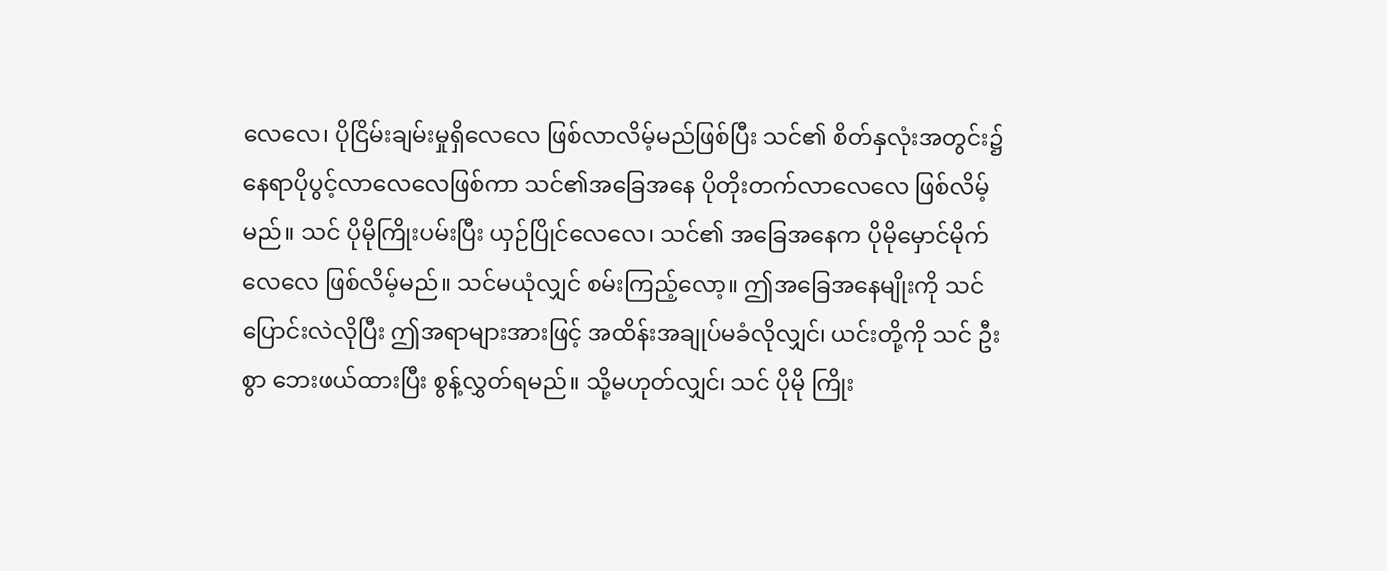လေလေ၊ ပိုငြိမ်းချမ်းမှုရှိလေလေ ဖြစ်လာလိမ့်မည်ဖြစ်ပြီး သင်၏ စိတ်နှလုံးအတွင်း၌ နေရာပိုပွင့်လာလေလေဖြစ်ကာ သင်၏အခြေအနေ ပိုတိုးတက်လာလေလေ ဖြစ်လိမ့်မည်။ သင် ပိုမိုကြိုးပမ်းပြီး ယှဉ်ပြိုင်လေလေ၊ သင်၏ အခြေအနေက ပိုမိုမှောင်မိုက်လေလေ ဖြစ်လိမ့်မည်။ သင်မယုံလျှင် စမ်းကြည့်လော့။ ဤအခြေအနေမျိုးကို သင် ပြောင်းလဲလိုပြီး ဤအရာများအားဖြင့် အထိန်းအချုပ်မခံလိုလျှင်၊ ယင်းတို့ကို သင် ဦးစွာ ဘေးဖယ်ထားပြီး စွန့်လွှတ်ရမည်။ သို့မဟုတ်လျှင်၊ သင် ပိုမို ကြိုး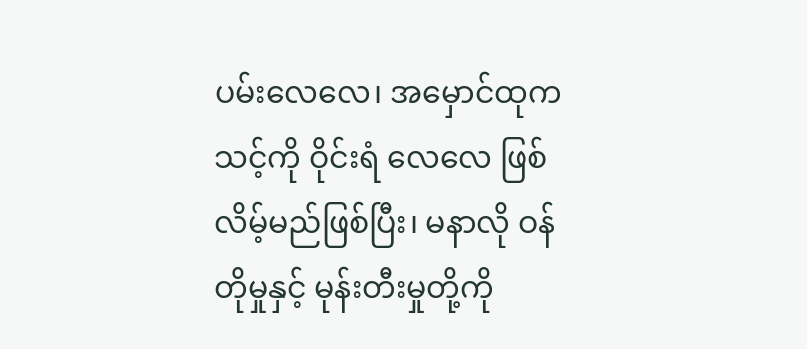ပမ်းလေလေ၊ အမှောင်ထုက သင့်ကို ဝိုင်းရံ လေလေ ဖြစ်လိမ့်မည်ဖြစ်ပြီး၊ မနာလို ဝန်တိုမှုနှင့် မုန်းတီးမှုတို့ကို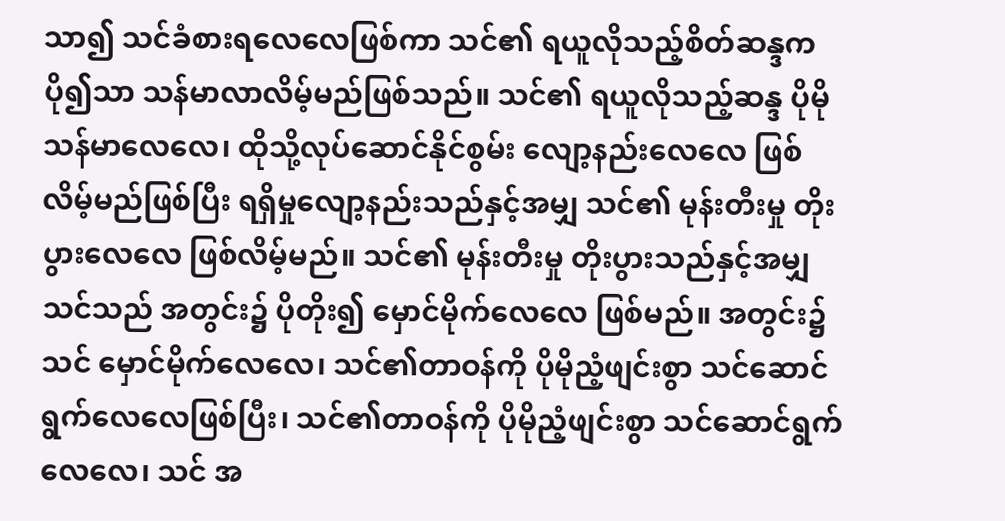သာ၍ သင်ခံစားရလေလေဖြစ်ကာ သင်၏ ရယူလိုသည့်စိတ်ဆန္ဒက ပို၍သာ သန်မာလာလိမ့်မည်ဖြစ်သည်။ သင်၏ ရယူလိုသည့်ဆန္ဒ ပိုမိုသန်မာလေလေ၊ ထိုသို့လုပ်ဆောင်နိုင်စွမ်း လျော့နည်းလေလေ ဖြစ်လိမ့်မည်ဖြစ်ပြီး ရရှိမှုလျော့နည်းသည်နှင့်အမျှ သင်၏ မုန်းတီးမှု တိုးပွားလေလေ ဖြစ်လိမ့်မည်။ သင်၏ မုန်းတီးမှု တိုးပွားသည်နှင့်အမျှသင်သည် အတွင်း၌ ပိုတိုး၍ မှောင်မိုက်လေလေ ဖြစ်မည်။ အတွင်း၌ သင် မှောင်မိုက်လေလေ၊ သင်၏တာဝန်ကို ပိုမိုညံ့ဖျင်းစွာ သင်ဆောင်ရွက်လေလေဖြစ်ပြီး၊ သင်၏တာဝန်ကို ပိုမိုညံ့ဖျင်းစွာ သင်ဆောင်ရွက်လေလေ၊ သင် အ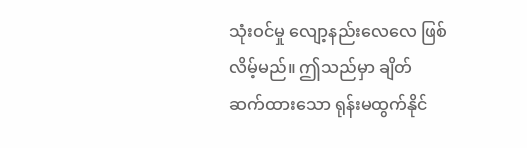သုံးဝင်မှု လျော့နည်းလေလေ ဖြစ်လိမ့်မည်။ ဤသည်မှာ ချိတ်ဆက်ထားသော ရုန်းမထွက်နိုင်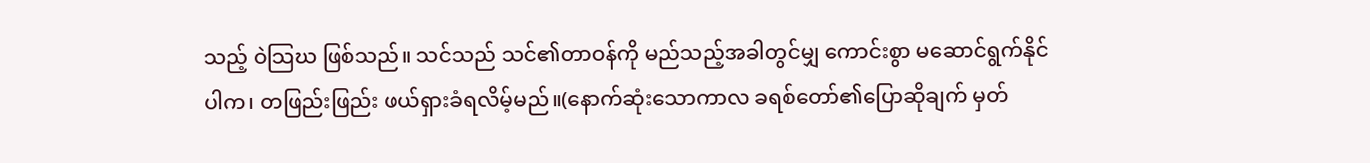သည့် ဝဲသြဃ ဖြစ်သည်။ သင်သည် သင်၏တာဝန်ကို မည်သည့်အခါတွင်မျှ ကောင်းစွာ မဆောင်ရွက်နိုင်ပါက၊ တဖြည်းဖြည်း ဖယ်ရှားခံရလိမ့်မည်။(နောက်ဆုံးသောကာလ ခရစ်တော်၏ပြောဆိုချက် မှတ်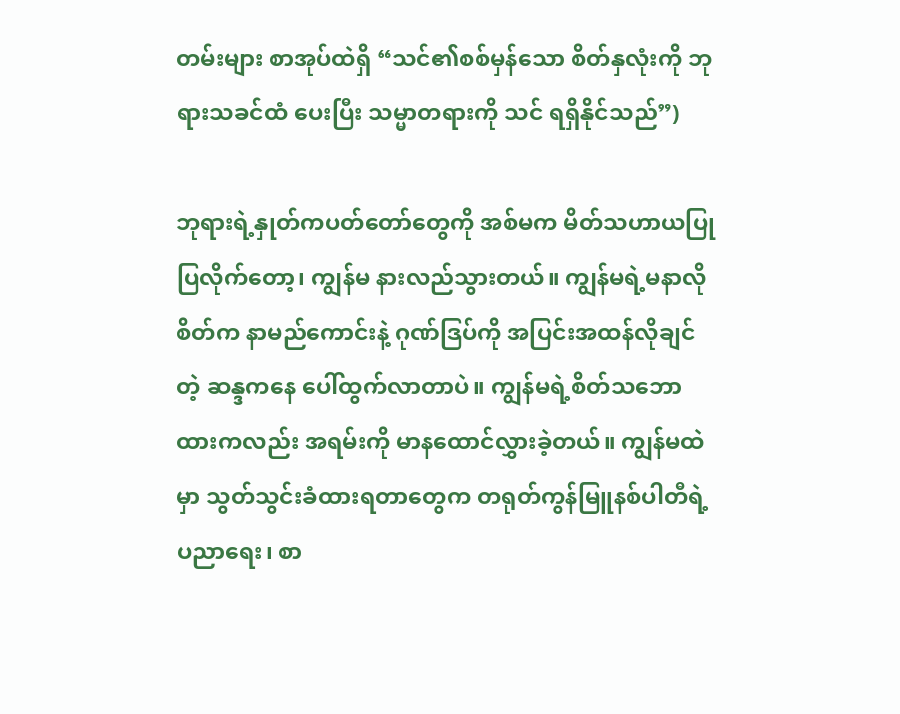တမ်းများ စာအုပ်ထဲရှိ “သင်၏စစ်မှန်သော စိတ်နှလုံးကို ဘုရားသခင်ထံ ပေးပြီး သမ္မာတရားကို သင် ရရှိနိုင်သည်”)

ဘုရားရဲ့နှုတ်ကပတ်တော်တွေကို အစ်မက မိတ်သဟာယပြုပြလိုက်တော့၊ ကျွန်မ နားလည်သွားတယ်။ ကျွန်မရဲ့မနာလိုစိတ်က နာမည်ကောင်းနဲ့ ဂုဏ်ဒြပ်ကို အပြင်းအထန်လိုချင်တဲ့ ဆန္ဒကနေ ပေါ်ထွက်လာတာပဲ။ ကျွန်မရဲ့စိတ်သဘောထားကလည်း အရမ်းကို မာနထောင်လွှားခဲ့တယ်။ ကျွန်မထဲမှာ သွတ်သွင်းခံထားရတာတွေက တရုတ်ကွန်မြူနစ်ပါတီရဲ့ ပညာရေး၊ စာ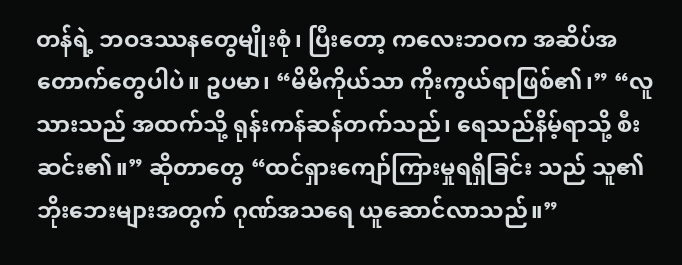တန်ရဲ့ ဘဝဒဿနတွေမျိုးစုံ၊ ပြီးတော့ ကလေးဘဝက အဆိပ်အတောက်တွေပါပဲ။ ဥပမာ၊ “မိမိကိုယ်သာ ကိုးကွယ်ရာဖြစ်၏၊” “လူသားသည် အထက်သို့ ရုန်းကန်ဆန်တက်သည်၊ ရေသည်နိမ့်ရာသို့ စီးဆင်း၏။” ဆိုတာတွေ “ထင်ရှားကျော်ကြားမှုရရှိခြင်း သည် သူ၏ဘိုးဘေးများအတွက် ဂုဏ်အသရေ ယူဆောင်လာသည်။”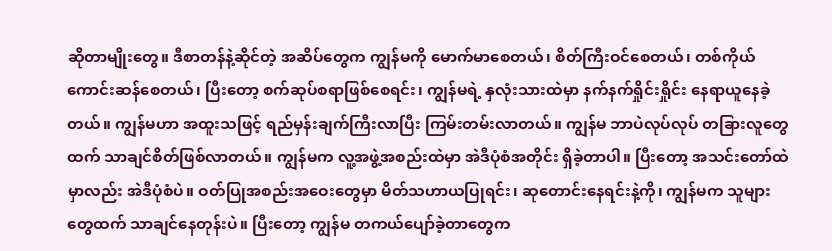ဆိုတာမျိုးတွေ။ ဒီစာတန်နဲ့ဆိုင်တဲ့ အဆိပ်တွေက ကျွန်မကို မောက်မာစေတယ်၊ စိတ်ကြီးဝင်စေတယ်၊ တစ်ကိုယ်ကောင်းဆန်စေတယ်၊ ပြီးတော့ စက်ဆုပ်စရာဖြစ်စေရင်း၊ ကျွန်မရဲ့ နှလုံးသားထဲမှာ နက်နက်ရှိုင်းရှိုင်း နေရာယူနေခဲ့တယ်။ ကျွန်မဟာ အထူးသဖြင့် ရည်မှန်းချက်ကြီးလာပြီး ကြမ်းတမ်းလာတယ်။ ကျွန်မ ဘာပဲလုပ်လုပ် တခြားလူတွေထက် သာချင်စိတ်ဖြစ်လာတယ်။ ကျွန်မက လူ့အဖွဲ့အစည်းထဲမှာ အဲဒီပုံစံအတိုင်း ရှိခဲ့တာပါ။ ပြီးတော့ အသင်းတော်ထဲမှာလည်း အဲဒီပုံစံပဲ။ ဝတ်ပြုအစည်းအဝေးတွေမှာ မိတ်သဟာယပြုရင်း၊ ဆုတောင်းနေရင်းနဲ့ကို၊ ကျွန်မက သူများတွေထက် သာချင်နေတုန်းပဲ။ ပြီးတော့ ကျွန်မ တကယ်ပျော်ခဲ့တာတွေက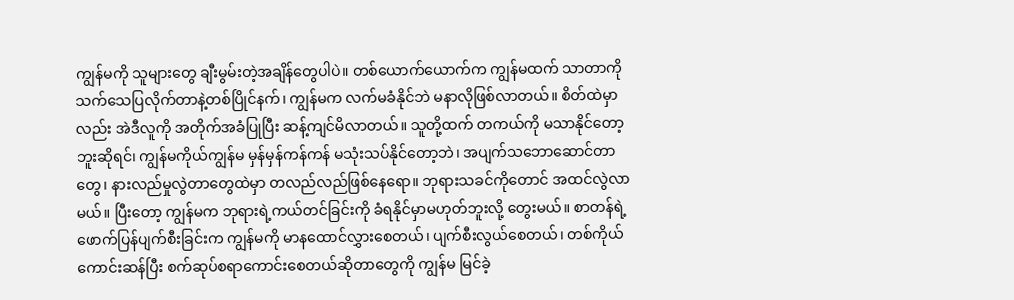ကျွန်မကို သူများတွေ ချီးမွမ်းတဲ့အချိန်တွေပါပဲ။ တစ်ယောက်ယောက်က ကျွန်မထက် သာတာကို သက်သေပြလိုက်တာနဲ့တစ်ပြိုင်နက်၊ ကျွန်မက လက်မခံနိုင်ဘဲ မနာလိုဖြစ်လာတယ်။ စိတ်ထဲမှာလည်း အဲဒီလူကို အတိုက်အခံပြုပြီး ဆန့်ကျင်မိလာတယ်။ သူတို့ထက် တကယ်ကို မသာနိုင်တော့ဘူးဆိုရင်၊ ကျွန်မကိုယ်ကျွန်မ မှန်မှန်ကန်ကန် မသုံးသပ်နိုင်တော့ဘဲ၊ အပျက်သဘောဆောင်တာတွေ၊ နားလည်မှုလွဲတာတွေထဲမှာ တလည်လည်ဖြစ်နေရော။ ဘုရားသခင်ကိုတောင် အထင်လွဲလာမယ်။ ပြီးတော့ ကျွန်မက ဘုရားရဲ့ကယ်တင်ခြင်းကို ခံရနိုင်မှာမဟုတ်ဘူးလို့ တွေးမယ်။ စာတန်ရဲ့ ဖောက်ပြန်ပျက်စီးခြင်းက ကျွန်မကို မာနထောင်လွှားစေတယ်၊ ပျက်စီးလွယ်စေတယ်၊ တစ်ကိုယ်ကောင်းဆန်ပြီး စက်ဆုပ်စရာကောင်းစေတယ်ဆိုတာတွေကို ကျွန်မ မြင်ခဲ့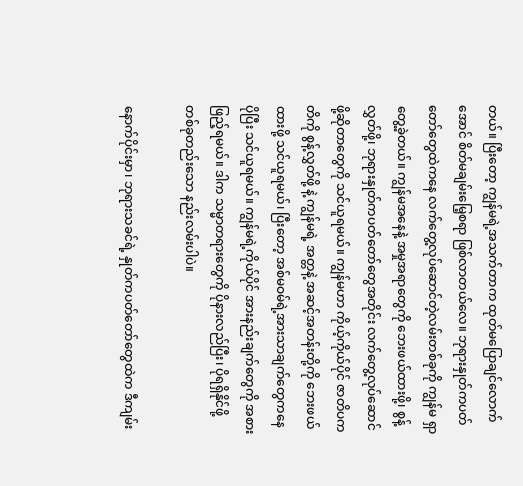တယ်။ ပြီးတော့ ကျွန်မရဲ့အသက်တာက ထုတ်မပြောချင်လောက်အောင် စိတ်မချမ်းမြေ့စရာ ဖြစ်လာတယ်လေ။ ဘုရားနှုတ်ကပတ်တော်တွေထဲကနေ လက်တွေ့လုပ်ဆောင်တဲ့လမ်းတစ်ခုကို ကျွန်မ ရှာတွေ့ခဲ့တယ်။ ကျွန်မအနေနဲ့ အမှုအရာတွေကို ဘေးဖယ်ထားဖို့၊ စွန့်လွှတ်ဖို့၊ ဘုရားနှုတ်ကပတ်တော်တွေအတိုင်း လက်တွေ့လုပ်ဆောင်ဖို့ဆိုတာတွေကို သင်ယူရမယ်။ ကျွန်မဟာ ကိုယ့်ကိုယ်ပိုင် ဇာတိပကတိကို စွန့်လွှတ်ဖို့ နဲ့ ကျွန်မရဲ့ အတ္တနဲ့ အဆင့်အတန်းတို့ကို ဘေးဖယ်ထားဖို့ သင်ယူရမယ်၊ ပြီးတော့ အစ်မဝမ်ရဲ့အားသာချက်တွေကနေ ပိုပြီး သင်ယူရမယ်။ ကျွန်မရဲ့ကိုယ်ပိုင် အားနည်းချက်တွေကို အစားဖြည့်ရမယ်။ ဒါက သမ္မာတရားတွေကို ပိုနားလည်ပြီး၊ ပိုရရှိနိုင်ဖို့ တစ်ခုတည်းသော နည်းလမ်းပါပဲ။

နောက်ပိုင်းမှာ၊ ဘုရားသခင်ရဲ့ နှုတ်ကပတ်တော်တွေထဲက ဒီကျမ်း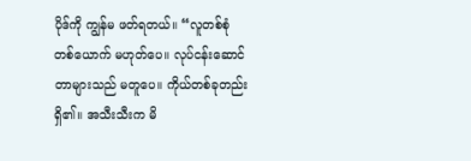ပိုဒ်ကို ကျွန်မ ဖတ်ရတယ်။ “လူတစ်စုံတစ်ယောက် မဟုတ်ပေ။ လုပ်ငန်းဆောင်တာများသည် မတူပေ။ ကိုယ်တစ်ခုတည်းရှိ၏။ အသီးသီးက မိ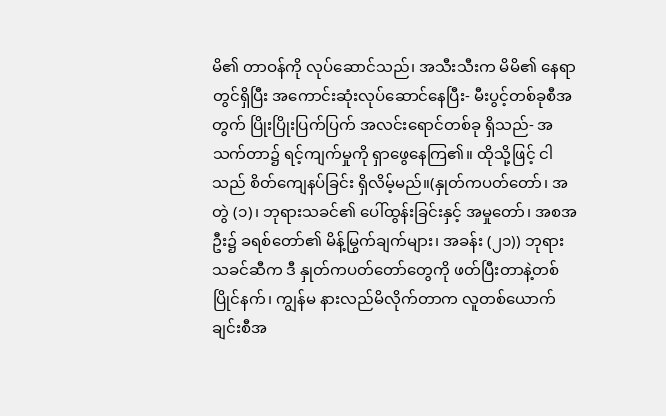မိ၏ တာဝန်ကို လုပ်ဆောင်သည်၊ အသီးသီးက မိမိ၏ နေရာတွင်ရှိပြီး အကောင်းဆုံးလုပ်ဆောင်နေပြီး- မီးပွင့်တစ်ခုစီအတွက် ပြိုးပြိုးပြက်ပြက် အလင်းရောင်တစ်ခု ရှိသည်- အသက်တာ၌ ရင့်ကျက်မှုကို ရှာဖွေနေကြ၏။ ထိုသို့ဖြင့် ငါသည် စိတ်ကျေနပ်ခြင်း ရှိလိမ့်မည်။(နှုတ်ကပတ်တော်၊ အတွဲ (၁)၊ ဘုရားသခင်၏ ပေါ်ထွန်းခြင်းနှင့် အမှုတော်၊ အစအဦး၌ ခရစ်တော်၏ မိန့်မြွက်ချက်များ၊ အခန်း (၂၁)) ဘုရားသခင်ဆီက ဒီ နှုတ်ကပတ်တော်တွေကို ဖတ်ပြီးတာနဲ့တစ်ပြိုင်နက်၊ ကျွန်မ နားလည်မိလိုက်တာက လူတစ်ယောက်ချင်းစီအ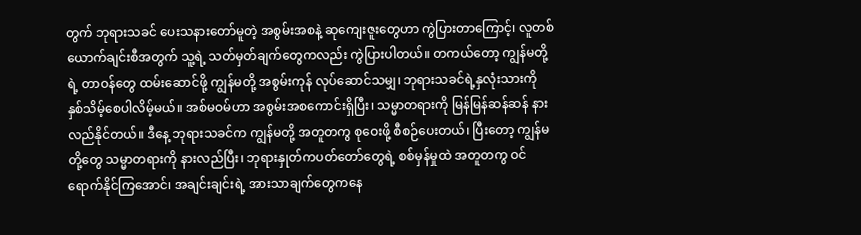တွက် ဘုရားသခင် ပေးသနားတော်မူတဲ့ အစွမ်းအစနဲ့ ဆုကျေးဇူးတွေဟာ ကွဲပြားတာကြောင့်၊ လူတစ်ယောက်ချင်းစီအတွက် သူ့ရဲ့ သတ်မှတ်ချက်တွေကလည်း ကွဲပြားပါတယ်။ တကယ်တော့ ကျွန်မတို့ရဲ့ တာဝန်တွေ ထမ်းဆောင်ဖို့ ကျွန်မတို့ အစွမ်းကုန် လုပ်ဆောင်သမျှ၊ ဘုရားသခင်ရဲ့နှလုံးသားကို နှစ်သိမ့်စေပါလိမ့်မယ်။ အစ်မဝမ်ဟာ အစွမ်းအစကောင်းရှိပြီး၊ သမ္မာတရားကို မြန်မြန်ဆန်ဆန် နားလည်နိုင်တယ်။ ဒီနေ့ ဘုရားသခင်က ကျွန်မတို့ အတူတကွ စုဝေးဖို့ စီစဉ်ပေးတယ်၊ ပြီးတော့ ကျွန်မတို့တွေ သမ္မာတရားကို နားလည်ပြီး၊ ဘုရားနှုတ်ကပတ်တော်တွေရဲ့ စစ်မှန်မှုထဲ အတူတကွ ဝင်ရောက်နိုင်ကြအောင်၊ အချင်းချင်းရဲ့ အားသာချက်တွေကနေ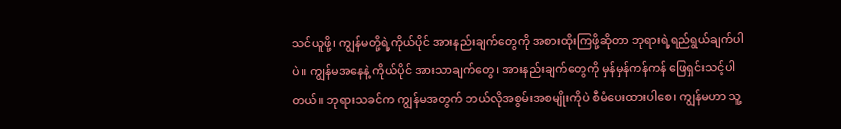သင်ယူဖို့၊ ကျွန်မတို့ရဲ့ကိုယ်ပိုင် အားနည်းချက်တွေကို အစားထိုးကြဖို့ဆိုတာ ဘုရားရဲ့ရည်ရွယ်ချက်ပါပဲ။ ကျွန်မအနေနဲ့ ကိုယ်ပိုင် အားသာချက်တွေ၊ အားနည်းချက်တွေကို မှန်မှန်ကန်ကန် ဖြေရှင်းသင့်ပါတယ်။ ဘုရားသခင်က ကျွန်မအတွက် ဘယ်လိုအစွမ်းအစမျိုးကိုပဲ စီမံပေးထားပါစေ၊ ကျွန်မဟာ သူ့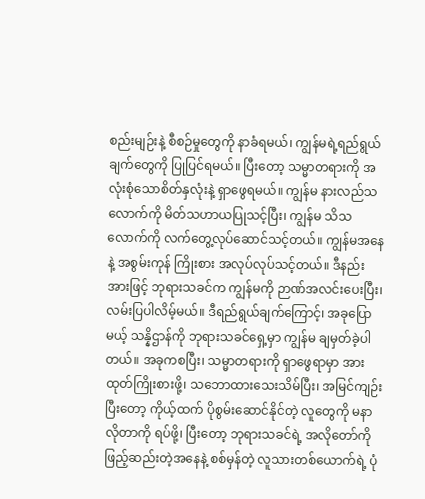စည်းမျဉ်းနဲ့ စီစဉ်မှုတွေကို နာခံရမယ်၊ ကျွန်မရဲ့ရည်ရွယ်ချက်တွေကို ပြုပြင်ရမယ်။ ပြီးတော့ သမ္မာတရားကို အလုံးစုံသောစိတ်နှလုံးနဲ့ ရှာဖွေရမယ်။ ကျွန်မ နားလည်သလောက်ကို မိတ်သဟာယပြုသင့်ပြီး၊ ကျွန်မ သိသလောက်ကို လက်တွေ့လုပ်ဆောင်သင့်တယ်။ ကျွန်မအနေနဲ့ အစွမ်းကုန် ကြိုးစား အလုပ်လုပ်သင့်တယ်။ ဒီနည်းအားဖြင့် ဘုရားသခင်က ကျွန်မကို ဉာဏ်အလင်းပေးပြီး၊ လမ်းပြပါလိမ့်မယ်။ ဒီရည်ရွယ်ချက်ကြောင့်၊ အခုပြောမယ့် သန္နိဌာန်ကို ဘုရားသခင်ရှေ့မှာ ကျွန်မ ချမှတ်ခဲ့ပါတယ်။ အခုကစပြီး၊ သမ္မာတရားကို ရှာဖွေရာမှာ အားထုတ်ကြိုးစားဖို့၊ သဘောထားသေးသိမ်ပြီး၊ အမြင်ကျဉ်းပြီးတော့ ကိုယ့်ထက် ပိုစွမ်းဆောင်နိုင်တဲ့ လူတွေကို မနာလိုတာကို ရပ်ဖို့၊ ပြီးတော့ ဘုရားသခင်ရဲ့ အလိုတော်ကို ဖြည့်ဆည်းတဲ့အနေနဲ့ စစ်မှန်တဲ့ လူသားတစ်ယောက်ရဲ့ ပုံ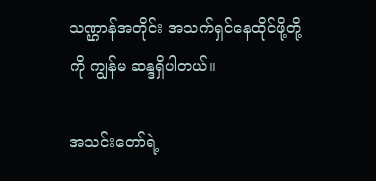သဏ္ဌာန်အတိုင်း အသက်ရှင်နေထိုင်ဖို့တို့ကို ကျွန်မ ဆန္ဒရှိပါတယ်။

အသင်းတော်ရဲ့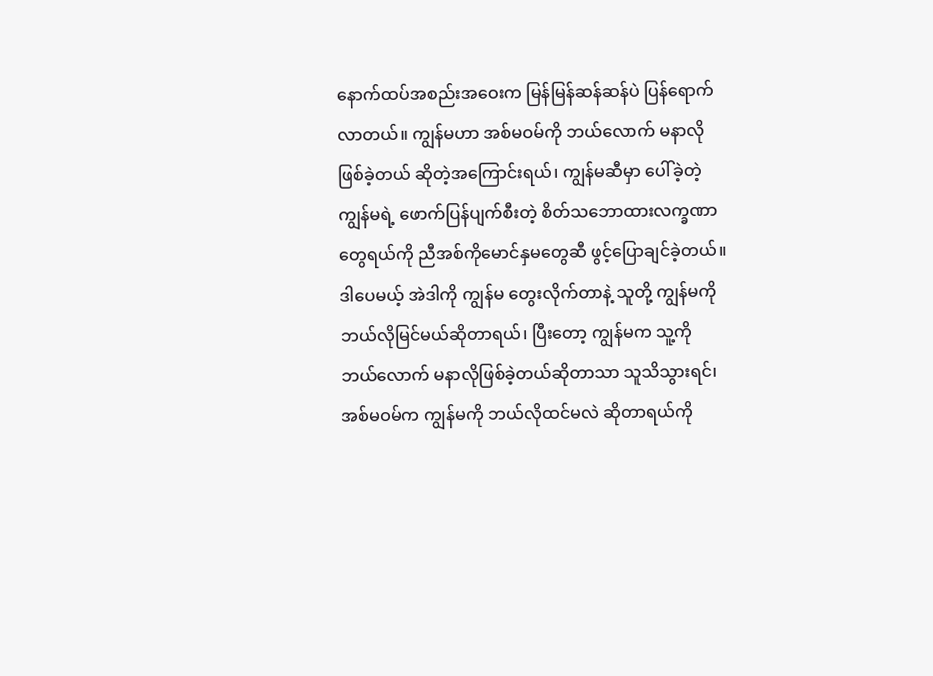နောက်ထပ်အစည်းအဝေးက မြန်မြန်ဆန်ဆန်ပဲ ပြန်ရောက်လာတယ်။ ကျွန်မဟာ အစ်မဝမ်ကို ဘယ်လောက် မနာလိုဖြစ်ခဲ့တယ် ဆိုတဲ့အကြောင်းရယ်၊ ကျွန်မဆီမှာ ပေါ်ခဲ့တဲ့ ကျွန်မရဲ့ ဖောက်ပြန်ပျက်စီးတဲ့ စိတ်သဘောထားလက္ခဏာတွေရယ်ကို ညီအစ်ကိုမောင်နှမတွေဆီ ဖွင့်ပြောချင်ခဲ့တယ်။ ဒါပေမယ့် အဲဒါကို ကျွန်မ တွေးလိုက်တာနဲ့ သူတို့ ကျွန်မကို ဘယ်လိုမြင်မယ်ဆိုတာရယ်၊ ပြီးတော့ ကျွန်မက သူ့ကို ဘယ်လောက် မနာလိုဖြစ်ခဲ့တယ်ဆိုတာသာ သူသိသွားရင်၊ အစ်မဝမ်က ကျွန်မကို ဘယ်လိုထင်မလဲ ဆိုတာရယ်ကို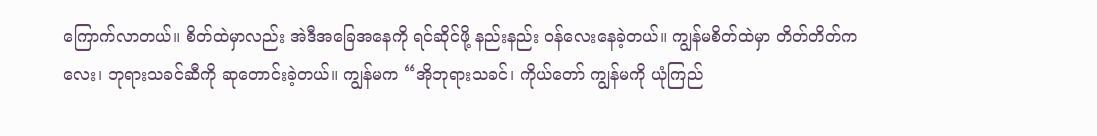ကြောက်လာတယ်။ စိတ်ထဲမှာလည်း အဲဒီအခြေအနေကို ရင်ဆိုင်ဖို့ နည်းနည်း ဝန်လေးနေခဲ့တယ်။ ကျွန်မစိတ်ထဲမှာ တိတ်တိတ်ကလေး၊ ဘုရားသခင်ဆီကို ဆုတောင်းခဲ့တယ်။ ကျွန်မက “အိုဘုရားသခင်၊ ကိုယ်တော် ကျွန်မကို ယုံကြည်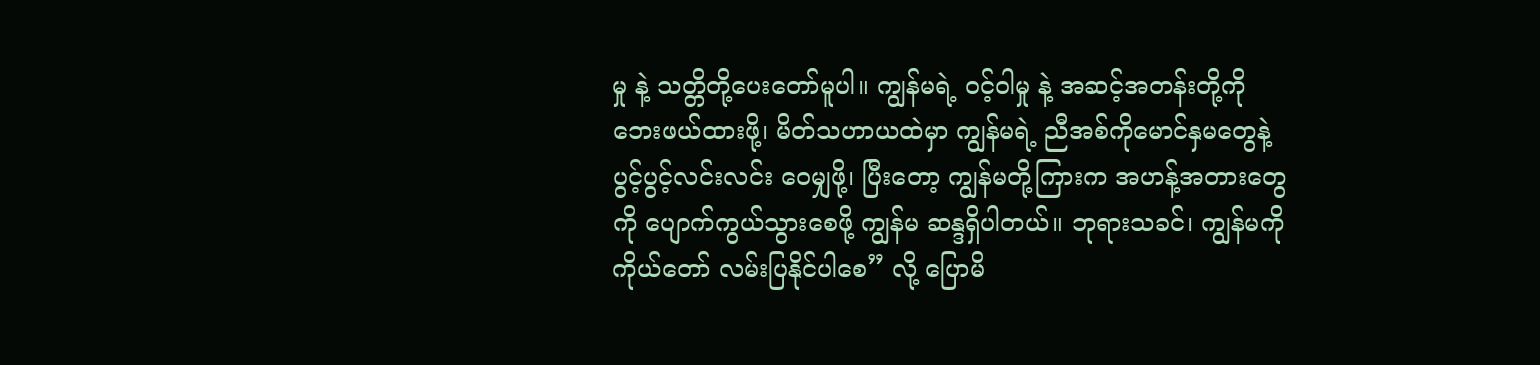မှု နဲ့ သတ္တိတို့ပေးတော်မူပါ။ ကျွန်မရဲ့ ဝင့်ဝါမှု နဲ့ အဆင့်အတန်းတို့ကို ဘေးဖယ်ထားဖို့၊ မိတ်သဟာယထဲမှာ ကျွန်မရဲ့ ညီအစ်ကိုမောင်နှမတွေနဲ့ ပွင့်ပွင့်လင်းလင်း ဝေမျှဖို့၊ ပြီးတော့ ကျွန်မတို့ကြားက အဟန့်အတားတွေကို ပျောက်ကွယ်သွားစေဖို့ ကျွန်မ ဆန္ဒရှိပါတယ်။ ဘုရားသခင်၊ ကျွန်မကို ကိုယ်တော် လမ်းပြနိုင်ပါစေ” လို့ ပြောမိ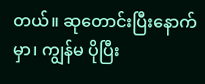တယ်။ ဆုတောင်းပြီးနောက်မှာ၊ ကျွန်မ ပိုပြီး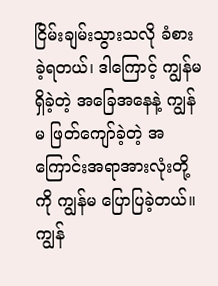ငြိမ်းချမ်းသွားသလို ခံစားခဲ့ရတယ်၊ ဒါကြောင့် ကျွန်မရှိခဲ့တဲ့ အခြေအနေနဲ့ ကျွန်မ ဖြတ်ကျော်ခဲ့တဲ့ အကြောင်းအရာအားလုံးတို့ကို ကျွန်မ ပြောပြခဲ့တယ်။ ကျွန်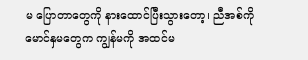မ ပြောတာတွေကို နားထောင်ပြီးသွားတော့၊ ညီအစ်ကိုမောင်နှမတွေက ကျွန်မကို အထင်မ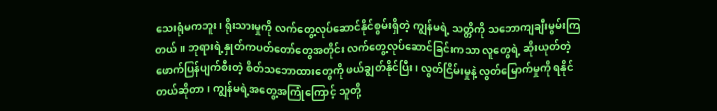သေးရုံမကဘူး၊ ရိုးသားမှုကို လက်တွေ့လုပ်ဆောင်နိုင်စွမ်းရှိတဲ့ ကျွန်မရဲ့ သတ္တိကို သဘောကျချီးမွမ်းကြတယ်။ ဘုရားရဲ့နှုတ်ကပတ်တော်တွေအတိုင်း လက်တွေ့လုပ်ဆောင်ခြင်းကသာ လူတွေရဲ့ ဆိုးယုတ်တဲ့ ဖောက်ပြန်ပျက်စီးတဲ့ စိတ်သဘောထားတွေကို ဖယ်ချွတ်နိုင်ပြီး၊ လွတ်ငြိမ်းမှုနဲ့ လွတ်မြောက်မှုကို ရနိုင်တယ်ဆိုတာ၊ ကျွန်မရဲ့အတွေ့အကြုံကြောင့် သူတို့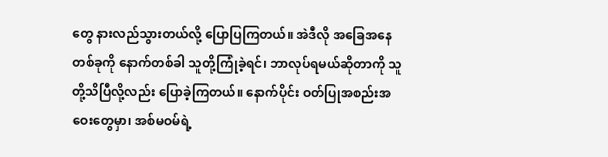တွေ နားလည်သွားတယ်လို့ ပြောပြကြတယ်။ အဲဒီလို အခြေအနေတစ်ခုကို နောက်တစ်ခါ သူတို့ကြုံခဲ့ရင်၊ ဘာလုပ်ရမယ်ဆိုတာကို သူတို့သိပြီလို့လည်း ပြောခဲ့ကြတယ်။ နောက်ပိုင်း ဝတ်ပြုအစည်းအဝေးတွေမှာ၊ အစ်မဝမ်ရဲ့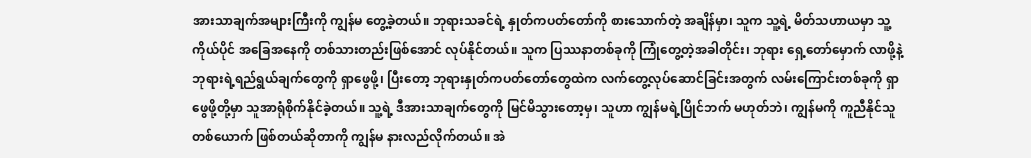အားသာချက်အများကြီးကို ကျွန်မ တွေ့ခဲ့တယ်။ ဘုရားသခင်ရဲ့ နှုတ်ကပတ်တော်ကို စားသောက်တဲ့ အချိန်မှာ၊ သူက သူ့ရဲ့ မိတ်သဟာယမှာ သူ့ကိုယ်ပိုင် အခြေအနေကို တစ်သားတည်းဖြစ်အောင် လုပ်နိုင်တယ်။ သူက ပြဿနာတစ်ခုကို ကြုံတွေ့တဲ့အခါတိုင်း၊ ဘုရား ရှေ့တော်မှောက် လာဖို့နဲ့ ဘုရားရဲ့ရည်ရွယ်ချက်တွေကို ရှာဖွေဖို့၊ ပြီးတော့ ဘုရားနှုတ်ကပတ်တော်တွေထဲက လက်တွေ့လုပ်ဆောင်ခြင်းအတွက် လမ်းကြောင်းတစ်ခုကို ရှာဖွေဖို့တို့မှာ သူအာရုံစိုက်နိုင်ခဲ့တယ်။ သူ့ရဲ့ ဒီအားသာချက်တွေကို မြင်မိသွားတော့မှ၊ သူဟာ ကျွန်မရဲ့ပြိုင်ဘက် မဟုတ်ဘဲ၊ ကျွန်မကို ကူညီနိုင်သူတစ်ယောက် ဖြစ်တယ်ဆိုတာကို ကျွန်မ နားလည်လိုက်တယ်။ အဲ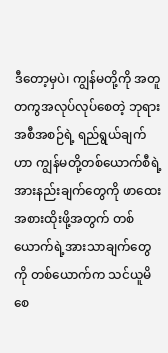ဒီတော့မှပဲ၊ ကျွန်မတို့ကို အတူတကွအလုပ်လုပ်စေတဲ့ ဘုရားအစီအစဉ်ရဲ့ ရည်ရွယ်ချက်ဟာ ကျွန်မတို့တစ်ယောက်စီရဲ့ အားနည်းချက်တွေကို ဖာထေးအစားထိုးဖို့အတွက် တစ်ယောက်ရဲ့အားသာချက်တွေကို တစ်ယောက်က သင်ယူမိစေ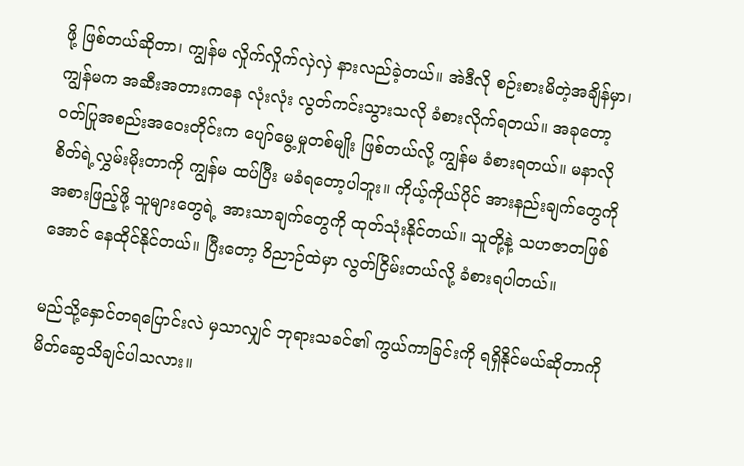ဖို့ ဖြစ်တယ်ဆိုတာ၊ ကျွန်မ လှိုက်လှိုက်လှဲလှဲ နားလည်ခဲ့တယ်။ အဲဒီလို စဉ်းစားမိတဲ့အချိန်မှာ၊ ကျွန်မက အဆီးအတားကနေ လုံးလုံး လွတ်ကင်းသွားသလို ခံစားလိုက်ရတယ်။ အခုတော့ ဝတ်ပြုအစည်းအဝေးတိုင်းက ပျော်မွေ့မှုတစ်မျိုး ဖြစ်တယ်လို့ ကျွန်မ ခံစားရတယ်။ မနာလိုစိတ်ရဲ့လွှမ်းမိုးတာကို ကျွန်မ ထပ်ပြီး မခံရတော့ပါဘူး။ ကိုယ့်ကိုယ်ပိုင် အားနည်းချက်တွေကို အစားဖြည့်ဖို့ သူများတွေရဲ့ အားသာချက်တွေကို ထုတ်သုံးနိုင်တယ်။ သူတို့နဲ့ သဟဇာတဖြစ်အောင် နေထိုင်နိုင်တယ်။ ပြီးတော့ ဝိညာဉ်ထဲမှာ လွတ်ငြိမ်းတယ်လို့ ခံစားရပါတယ်။

မည်သို့နှောင်တရပြောင်းလဲ မှသာလျှင် ဘုရားသခင်၏ ကွယ်ကာခြင်းကို ရရှိနိုင်မယ်ဆိုတာကို မိတ်ဆွေသိချင်ပါသလား။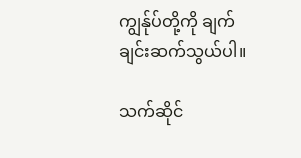ကျွန်ုပ်တို့ကို ချက်ချင်းဆက်သွယ်ပါ။

သက်ဆိုင်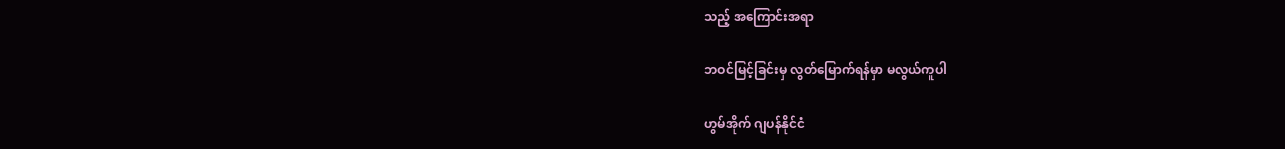သည့် အကြောင်းအရာ

ဘဝင်မြင့်ခြင်းမှ လွတ်မြောက်ရန်မှာ မလွယ်ကူပါ

ဟွမ်အိုက် ဂျပန်နိုင်ငံ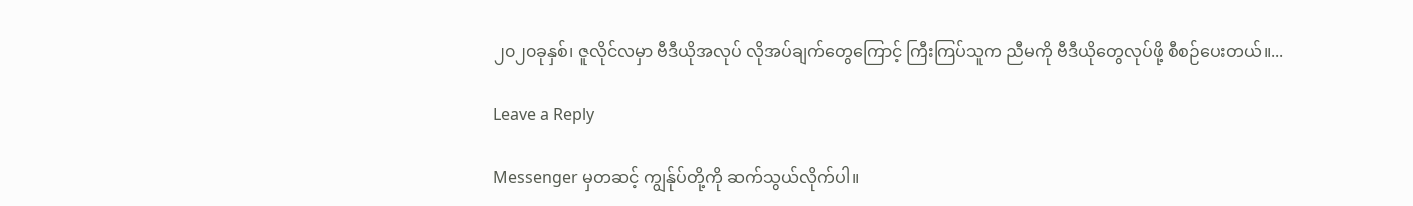၂၀၂၀ခုနှစ်၊ ဇူလိုင်လမှာ ဗီဒီယိုအလုပ် လိုအပ်ချက်တွေကြောင့် ကြီးကြပ်သူက ညီမကို ဗီဒီယိုတွေလုပ်ဖို့ စီစဉ်ပေးတယ်။...

Leave a Reply

Messenger မှတဆင့် ကျွန်ုပ်တို့ကို ဆက်သွယ်လိုက်ပါ။